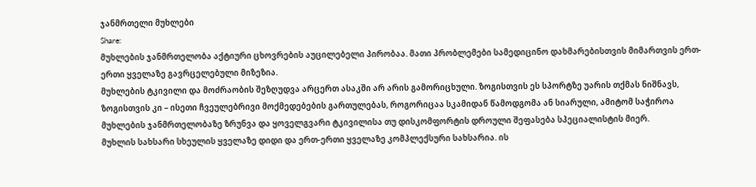ჯანმრთელი მუხლები
Share:
მუხლების ჯანმრთელობა აქტიური ცხოვრების აუცილებელი პირობაა. მათი პრობლემები სამედიცინო დახმარებისთვის მიმართვის ერთ-ერთი ყველაზე გავრცელებული მიზეზია.
მუხლების ტკივილი და მოძრაობის შეზღუდვა არცერთ ასაკში არ არის გამორიცხული. ზოგისთვის ეს სპორტზე უარის თქმას ნიშნავს, ზოგისთვის კი – ისეთი ჩვეულებრივი მოქმედებების გართულებას, როგორიცაა სკამიდან წამოდგომა ან სიარული, ამიტომ საჭიროა მუხლების ჯანმრთელობაზე ზრუნვა და ყოველგვარი ტკივილისა თუ დისკომფორტის დროული შეფასება სპეციალისტის მიერ.
მუხლის სახსარი სხეულის ყველაზე დიდი და ერთ-ერთი ყველაზე კომპლექსური სახსარია. ის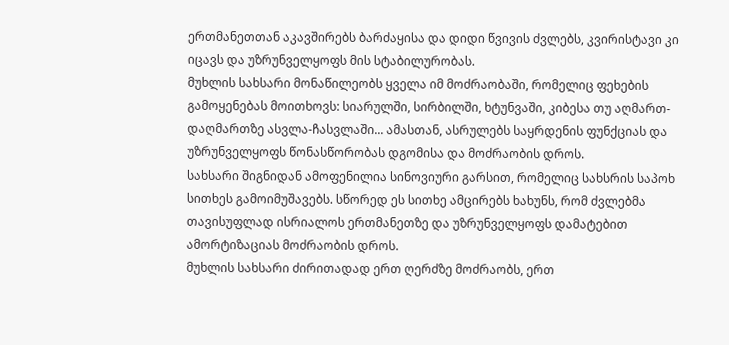ერთმანეთთან აკავშირებს ბარძაყისა და დიდი წვივის ძვლებს, კვირისტავი კი იცავს და უზრუნველყოფს მის სტაბილურობას.
მუხლის სახსარი მონაწილეობს ყველა იმ მოძრაობაში, რომელიც ფეხების გამოყენებას მოითხოვს: სიარულში, სირბილში, ხტუნვაში, კიბესა თუ აღმართ-დაღმართზე ასვლა-ჩასვლაში... ამასთან, ასრულებს საყრდენის ფუნქციას და უზრუნველყოფს წონასწორობას დგომისა და მოძრაობის დროს.
სახსარი შიგნიდან ამოფენილია სინოვიური გარსით, რომელიც სახსრის საპოხ სითხეს გამოიმუშავებს. სწორედ ეს სითხე ამცირებს ხახუნს, რომ ძვლებმა თავისუფლად ისრიალოს ერთმანეთზე და უზრუნველყოფს დამატებით ამორტიზაციას მოძრაობის დროს.
მუხლის სახსარი ძირითადად ერთ ღერძზე მოძრაობს, ერთ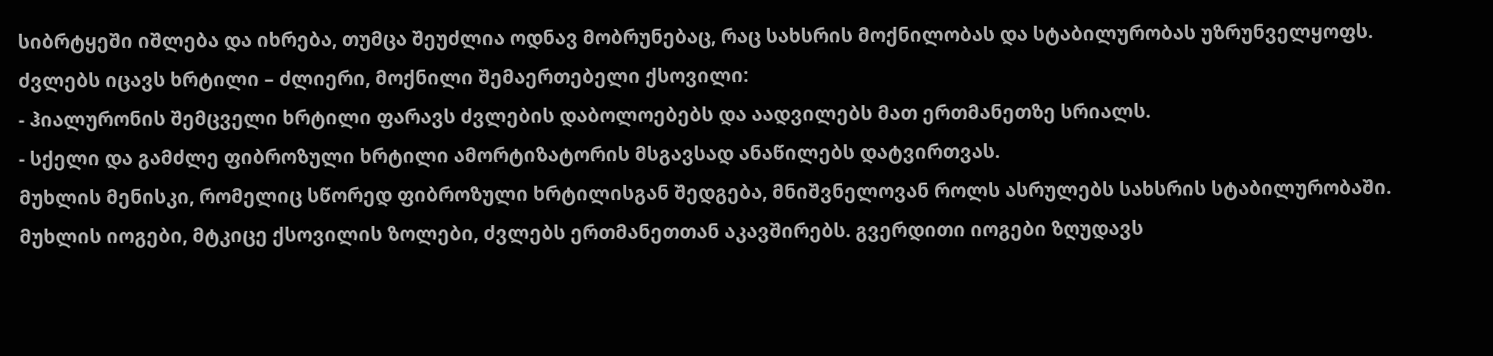სიბრტყეში იშლება და იხრება, თუმცა შეუძლია ოდნავ მობრუნებაც, რაც სახსრის მოქნილობას და სტაბილურობას უზრუნველყოფს.
ძვლებს იცავს ხრტილი – ძლიერი, მოქნილი შემაერთებელი ქსოვილი:
- ჰიალურონის შემცველი ხრტილი ფარავს ძვლების დაბოლოებებს და აადვილებს მათ ერთმანეთზე სრიალს.
- სქელი და გამძლე ფიბროზული ხრტილი ამორტიზატორის მსგავსად ანაწილებს დატვირთვას.
მუხლის მენისკი, რომელიც სწორედ ფიბროზული ხრტილისგან შედგება, მნიშვნელოვან როლს ასრულებს სახსრის სტაბილურობაში.
მუხლის იოგები, მტკიცე ქსოვილის ზოლები, ძვლებს ერთმანეთთან აკავშირებს. გვერდითი იოგები ზღუდავს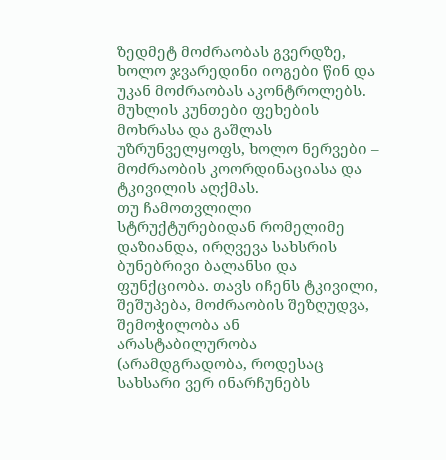ზედმეტ მოძრაობას გვერდზე, ხოლო ჯვარედინი იოგები წინ და უკან მოძრაობას აკონტროლებს.
მუხლის კუნთები ფეხების მოხრასა და გაშლას უზრუნველყოფს, ხოლო ნერვები – მოძრაობის კოორდინაციასა და ტკივილის აღქმას.
თუ ჩამოთვლილი სტრუქტურებიდან რომელიმე დაზიანდა, ირღვევა სახსრის ბუნებრივი ბალანსი და ფუნქციობა. თავს იჩენს ტკივილი, შეშუპება, მოძრაობის შეზღუდვა, შემოჭილობა ან არასტაბილურობა (არამდგრადობა, როდესაც სახსარი ვერ ინარჩუნებს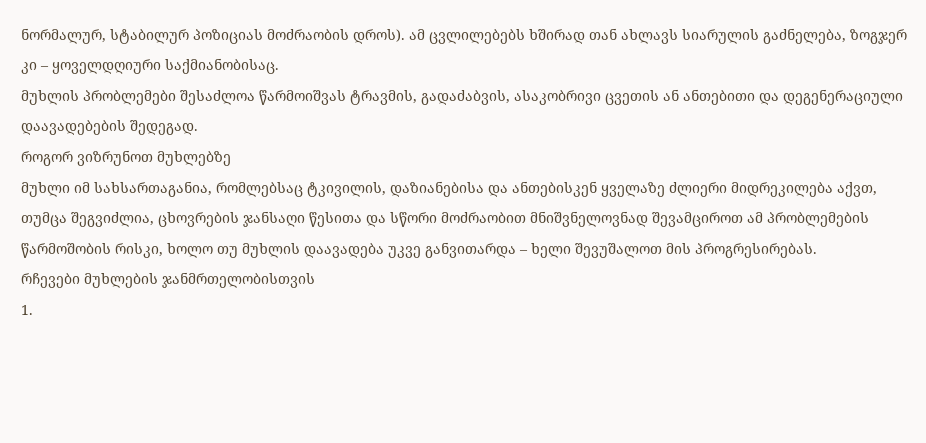ნორმალურ, სტაბილურ პოზიციას მოძრაობის დროს). ამ ცვლილებებს ხშირად თან ახლავს სიარულის გაძნელება, ზოგჯერ კი – ყოველდღიური საქმიანობისაც.
მუხლის პრობლემები შესაძლოა წარმოიშვას ტრავმის, გადაძაბვის, ასაკობრივი ცვეთის ან ანთებითი და დეგენერაციული დაავადებების შედეგად.
როგორ ვიზრუნოთ მუხლებზე
მუხლი იმ სახსართაგანია, რომლებსაც ტკივილის, დაზიანებისა და ანთებისკენ ყველაზე ძლიერი მიდრეკილება აქვთ, თუმცა შეგვიძლია, ცხოვრების ჯანსაღი წესითა და სწორი მოძრაობით მნიშვნელოვნად შევამციროთ ამ პრობლემების წარმოშობის რისკი, ხოლო თუ მუხლის დაავადება უკვე განვითარდა – ხელი შევუშალოთ მის პროგრესირებას.
რჩევები მუხლების ჯანმრთელობისთვის
1.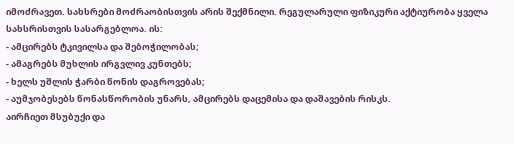იმოძრავეთ. სახსრები მოძრაობისთვის არის შექმნილი. რეგულარული ფიზიკური აქტიურობა ყველა სახსრისთვის სასარგებლოა. ის:
- ამცირებს ტკივილსა და შებოჭილობას;
- ამაგრებს მუხლის ირგვლივ კუნთებს;
- ხელს უშლის ჭარბი წონის დაგროვებას;
- აუმჯობესებს წონასწორობის უნარს, ამცირებს დაცემისა და დაშავების რისკს.
აირჩიეთ მსუბუქი და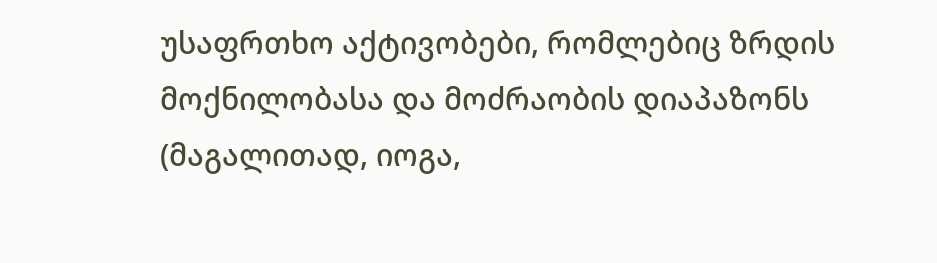უსაფრთხო აქტივობები, რომლებიც ზრდის მოქნილობასა და მოძრაობის დიაპაზონს (მაგალითად, იოგა,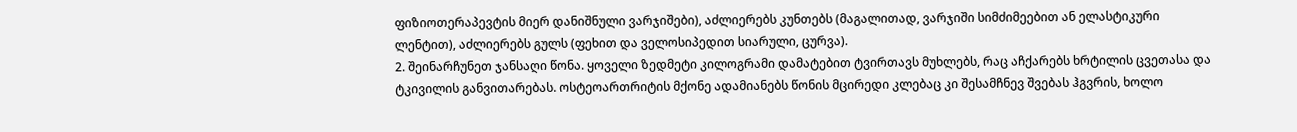ფიზიოთერაპევტის მიერ დანიშნული ვარჯიშები), აძლიერებს კუნთებს (მაგალითად, ვარჯიში სიმძიმეებით ან ელასტიკური ლენტით), აძლიერებს გულს (ფეხით და ველოსიპედით სიარული, ცურვა).
2. შეინარჩუნეთ ჯანსაღი წონა. ყოველი ზედმეტი კილოგრამი დამატებით ტვირთავს მუხლებს, რაც აჩქარებს ხრტილის ცვეთასა და ტკივილის განვითარებას. ოსტეოართრიტის მქონე ადამიანებს წონის მცირედი კლებაც კი შესამჩნევ შვებას ჰგვრის, ხოლო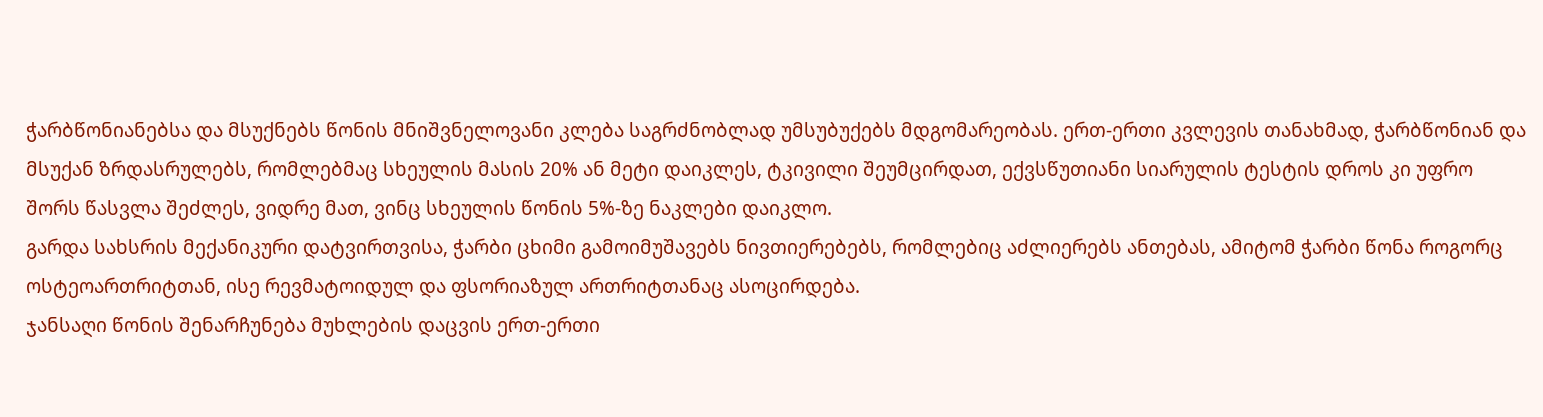ჭარბწონიანებსა და მსუქნებს წონის მნიშვნელოვანი კლება საგრძნობლად უმსუბუქებს მდგომარეობას. ერთ-ერთი კვლევის თანახმად, ჭარბწონიან და მსუქან ზრდასრულებს, რომლებმაც სხეულის მასის 20% ან მეტი დაიკლეს, ტკივილი შეუმცირდათ, ექვსწუთიანი სიარულის ტესტის დროს კი უფრო შორს წასვლა შეძლეს, ვიდრე მათ, ვინც სხეულის წონის 5%-ზე ნაკლები დაიკლო.
გარდა სახსრის მექანიკური დატვირთვისა, ჭარბი ცხიმი გამოიმუშავებს ნივთიერებებს, რომლებიც აძლიერებს ანთებას, ამიტომ ჭარბი წონა როგორც ოსტეოართრიტთან, ისე რევმატოიდულ და ფსორიაზულ ართრიტთანაც ასოცირდება.
ჯანსაღი წონის შენარჩუნება მუხლების დაცვის ერთ-ერთი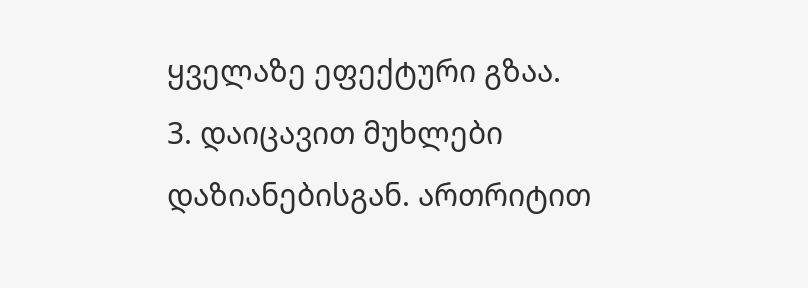ყველაზე ეფექტური გზაა.
3. დაიცავით მუხლები დაზიანებისგან. ართრიტით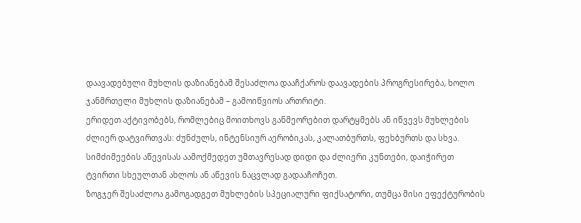დაავადებული მუხლის დაზიანებამ შესაძლოა დააჩქაროს დაავადების პროგრესირება, ხოლო ჯანმრთელი მუხლის დაზიანებამ – გამოიწვიოს ართრიტი.
ერიდეთ აქტივობებს, რომლებიც მოითხოვს განმეორებით დარტყმებს ან იწვევს მუხლების ძლიერ დატვირთვას: ძუნძულს, ინტენსიურ აერობიკას, კალათბურთს, ფეხბურთს და სხვა.
სიმძიმეების აწევისას აამოქმედეთ უმთავრესად დიდი და ძლიერი კუნთები, დაიჭირეთ ტვირთი სხეულთან ახლოს ან აწევის ნაცვლად გადააჩოჩეთ.
ზოგჯერ შესაძლოა გამოგადგეთ მუხლების სპეციალური ფიქსატორი, თუმცა მისი ეფექტურობის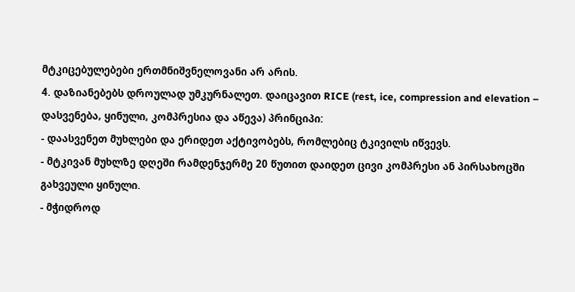მტკიცებულებები ერთმნიშვნელოვანი არ არის.
4. დაზიანებებს დროულად უმკურნალეთ. დაიცავით RICE (rest, ice, compression and elevation – დასვენება, ყინული, კომპრესია და აწევა) პრინციპი:
- დაასვენეთ მუხლები და ერიდეთ აქტივობებს, რომლებიც ტკივილს იწვევს.
- მტკივან მუხლზე დღეში რამდენჯერმე 20 წუთით დაიდეთ ცივი კომპრესი ან პირსახოცში გახვეული ყინული.
- მჭიდროდ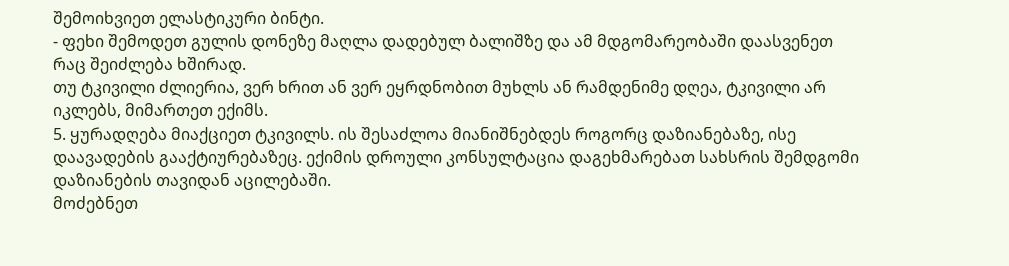შემოიხვიეთ ელასტიკური ბინტი.
- ფეხი შემოდეთ გულის დონეზე მაღლა დადებულ ბალიშზე და ამ მდგომარეობაში დაასვენეთ რაც შეიძლება ხშირად.
თუ ტკივილი ძლიერია, ვერ ხრით ან ვერ ეყრდნობით მუხლს ან რამდენიმე დღეა, ტკივილი არ იკლებს, მიმართეთ ექიმს.
5. ყურადღება მიაქციეთ ტკივილს. ის შესაძლოა მიანიშნებდეს როგორც დაზიანებაზე, ისე დაავადების გააქტიურებაზეც. ექიმის დროული კონსულტაცია დაგეხმარებათ სახსრის შემდგომი დაზიანების თავიდან აცილებაში.
მოძებნეთ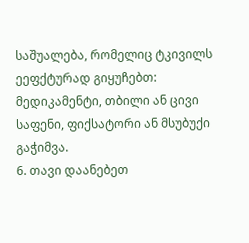საშუალება, რომელიც ტკივილს ეეფქტურად გიყუჩებთ: მედიკამენტი, თბილი ან ცივი საფენი, ფიქსატორი ან მსუბუქი გაჭიმვა.
6. თავი დაანებეთ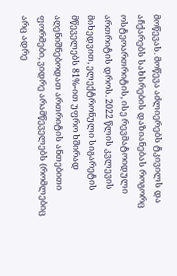მოწევას. მოწევა აძლიერებს ტკივილს და აჩქარებს სახსრების დაზიანებას როგორც ოსტეოართრიტის, ისე რევმატოიდული ართრიტის დროს. 2022 წლის კვლევის მიხედვით, ელექტრონული სიგარეტის მწეველებს 81%-ით უფრო ხშირად აღენიშნებოდათ ართრიტის ანთებითი ფორმები, ვიდრე არამწეველებს (რომლებიც არც ადრე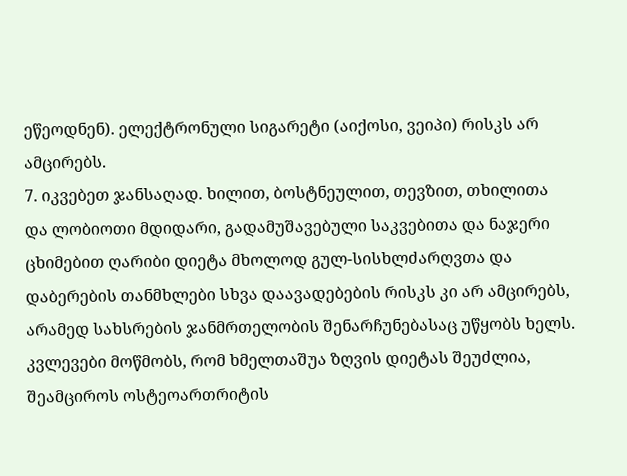ეწეოდნენ). ელექტრონული სიგარეტი (აიქოსი, ვეიპი) რისკს არ ამცირებს.
7. იკვებეთ ჯანსაღად. ხილით, ბოსტნეულით, თევზით, თხილითა და ლობიოთი მდიდარი, გადამუშავებული საკვებითა და ნაჯერი ცხიმებით ღარიბი დიეტა მხოლოდ გულ-სისხლძარღვთა და დაბერების თანმხლები სხვა დაავადებების რისკს კი არ ამცირებს, არამედ სახსრების ჯანმრთელობის შენარჩუნებასაც უწყობს ხელს. კვლევები მოწმობს, რომ ხმელთაშუა ზღვის დიეტას შეუძლია, შეამციროს ოსტეოართრიტის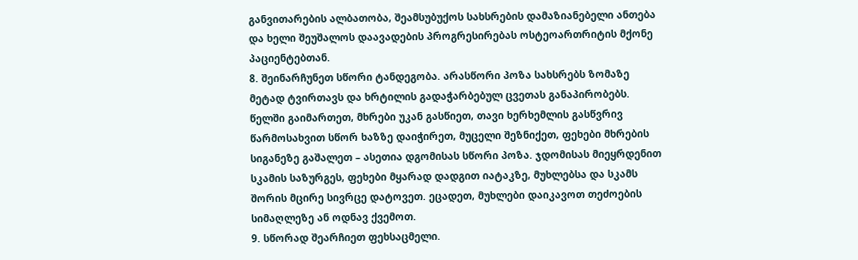განვითარების ალბათობა, შეამსუბუქოს სახსრების დამაზიანებელი ანთება და ხელი შეუშალოს დაავადების პროგრესირებას ოსტეოართრიტის მქონე პაციენტებთან.
8. შეინარჩუნეთ სწორი ტანდეგობა. არასწორი პოზა სახსრებს ზომაზე მეტად ტვირთავს და ხრტილის გადაჭარბებულ ცვეთას განაპირობებს. წელში გაიმართეთ, მხრები უკან გასწიეთ, თავი ხერხემლის გასწვრივ წარმოსახვით სწორ ხაზზე დაიჭირეთ, მუცელი შეზნიქეთ, ფეხები მხრების სიგანეზე გაშალეთ – ასეთია დგომისას სწორი პოზა. ჯდომისას მიეყრდენით სკამის საზურგეს, ფეხები მყარად დადგით იატაკზე, მუხლებსა და სკამს შორის მცირე სივრცე დატოვეთ. ეცადეთ, მუხლები დაიკავოთ თეძოების სიმაღლეზე ან ოდნავ ქვემოთ.
9. სწორად შეარჩიეთ ფეხსაცმელი.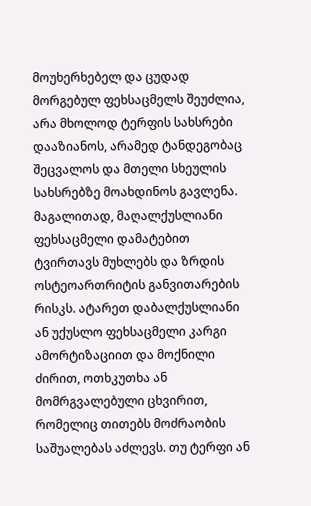მოუხერხებელ და ცუდად მორგებულ ფეხსაცმელს შეუძლია, არა მხოლოდ ტერფის სახსრები დააზიანოს, არამედ ტანდეგობაც შეცვალოს და მთელი სხეულის სახსრებზე მოახდინოს გავლენა. მაგალითად, მაღალქუსლიანი ფეხსაცმელი დამატებით ტვირთავს მუხლებს და ზრდის ოსტეოართრიტის განვითარების რისკს. ატარეთ დაბალქუსლიანი ან უქუსლო ფეხსაცმელი კარგი ამორტიზაციით და მოქნილი ძირით, ოთხკუთხა ან მომრგვალებული ცხვირით, რომელიც თითებს მოძრაობის საშუალებას აძლევს. თუ ტერფი ან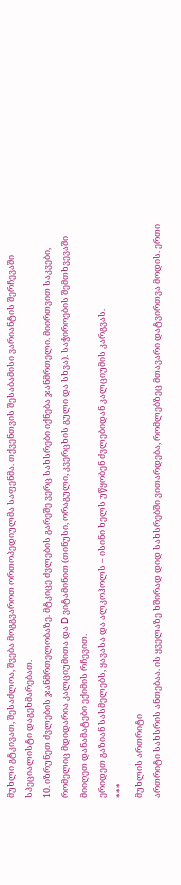მუხლი გტკივათ, შესაძლოა, შვება მოგგვაროთ ორთოპედიულმა საფენმა. თქვენთვის შესაბამისი ვარიანტის შერჩევაში სპეციალისტი დაგეხმარებათ.
10. იზრუნეთ ძვლების ჯანმრთელობაზე. მტკიცე ძვლების გარეშე ვერც სახსრები იქნება ჯანმრთელი. მიირთვით საკვები, რომელიც მდიდარია კალციუმითა და D ვიტამინით (თინუსი, ორაგული, კვერცხის გული და სხვა). საჭიროების შემთხვევაში მიიღეთ დანამატები ექიმის რჩევით.
ერიდეთ გაზიან სასმელებს, ყავასა და ალკოჰოლს – ისინი ხელს უწყობენ ძვლებიდან კალციუმის კარგვას.
***
მუხლის ართრიტი
ართრიტი სახსრის ანთებაა. ის ყველაზე ხშირად დიდ სახსრებში ვითარდება, რომლებზეც მთავარი დატვირთვა მოდის. ერთი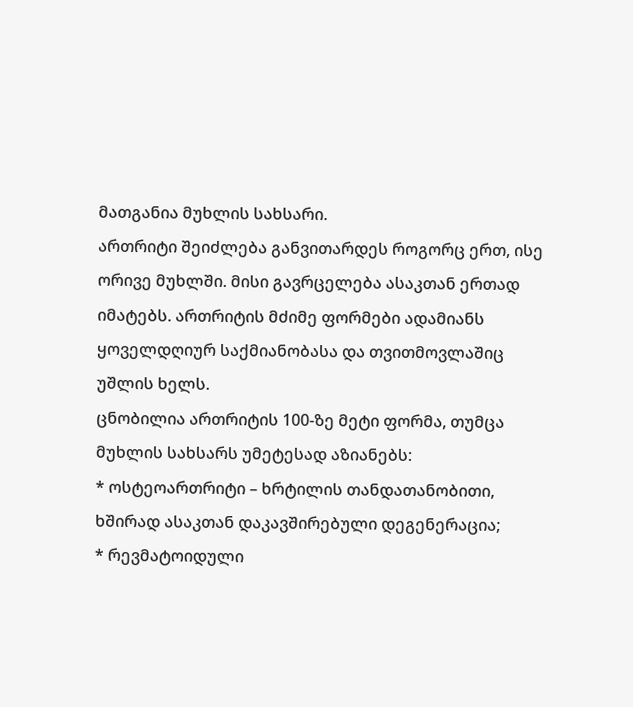მათგანია მუხლის სახსარი.
ართრიტი შეიძლება განვითარდეს როგორც ერთ, ისე ორივე მუხლში. მისი გავრცელება ასაკთან ერთად იმატებს. ართრიტის მძიმე ფორმები ადამიანს ყოველდღიურ საქმიანობასა და თვითმოვლაშიც უშლის ხელს.
ცნობილია ართრიტის 100-ზე მეტი ფორმა, თუმცა მუხლის სახსარს უმეტესად აზიანებს:
* ოსტეოართრიტი – ხრტილის თანდათანობითი, ხშირად ასაკთან დაკავშირებული დეგენერაცია;
* რევმატოიდული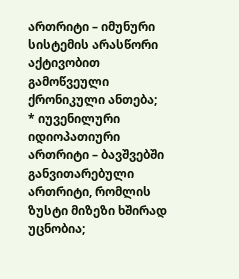ართრიტი – იმუნური სისტემის არასწორი აქტივობით გამოწვეული ქრონიკული ანთება;
* იუვენილური იდიოპათიური ართრიტი – ბავშვებში განვითარებული ართრიტი, რომლის ზუსტი მიზეზი ხშირად უცნობია;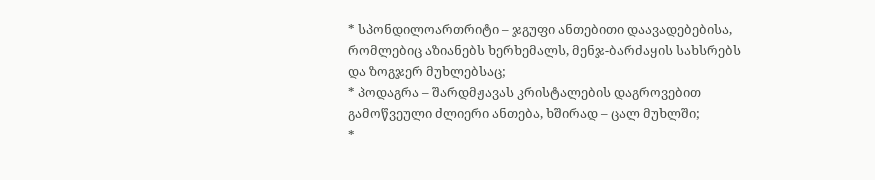* სპონდილოართრიტი – ჯგუფი ანთებითი დაავადებებისა, რომლებიც აზიანებს ხერხემალს, მენჯ-ბარძაყის სახსრებს და ზოგჯერ მუხლებსაც;
* პოდაგრა – შარდმჟავას კრისტალების დაგროვებით გამოწვეული ძლიერი ანთება, ხშირად – ცალ მუხლში;
*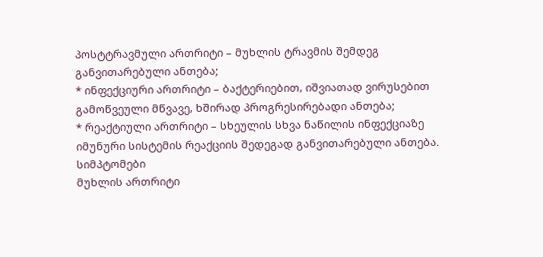პოსტტრავმული ართრიტი – მუხლის ტრავმის შემდეგ განვითარებული ანთება;
* ინფექციური ართრიტი – ბაქტერიებით, იშვიათად ვირუსებით გამოწვეული მწვავე, ხშირად პროგრესირებადი ანთება;
* რეაქტიული ართრიტი – სხეულის სხვა ნაწილის ინფექციაზე იმუნური სისტემის რეაქციის შედეგად განვითარებული ანთება.
სიმპტომები
მუხლის ართრიტი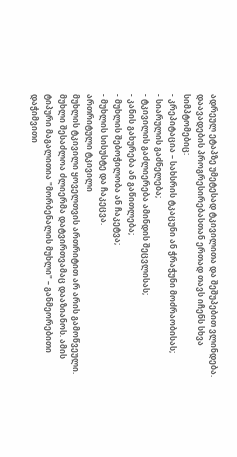ადრეულ ეტაპზე უმეტესად ტკივილითა და შეშუპებით ვლინდება. დაავადების პროგრესირებასთან ერთად თავს იჩენს სხვა სიმპტომებიც:
- კრეპიტაცია – სახსრის ტკაცუნი ან ჭრაჭუნი მოძრაობისას;
- სიარულის გაძნელება;
- ტკივილის გაძლიერება ამინდის შეცვლისას;
- კანის გახურება ან გაწითლება;
- მუხლის შებოჭილობა ან ჩაკეტვა;
- მუხლის სისუსტე და ჩაკეცვა.
ართრიტული ტკივილი
მუხლის ტკივილი ყოველთვის ართრიტით არ არის გამოწვეული. მუხლი შესაძლოა ძლიერმა დატვირთვამაც დააზიანოს. ამის ტიპური მაგალითია "მორბენალის მუხლი" – განმეორებითი დაჭიმვითი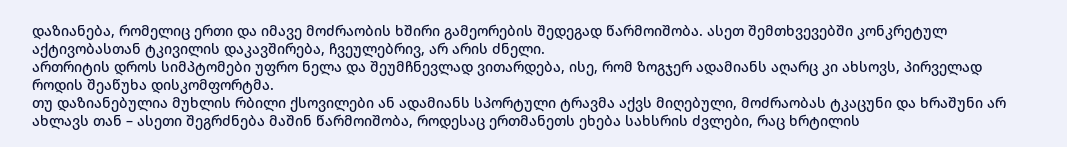დაზიანება, რომელიც ერთი და იმავე მოძრაობის ხშირი გამეორების შედეგად წარმოიშობა. ასეთ შემთხვევებში კონკრეტულ აქტივობასთან ტკივილის დაკავშირება, ჩვეულებრივ, არ არის ძნელი.
ართრიტის დროს სიმპტომები უფრო ნელა და შეუმჩნევლად ვითარდება, ისე, რომ ზოგჯერ ადამიანს აღარც კი ახსოვს, პირველად როდის შეაწუხა დისკომფორტმა.
თუ დაზიანებულია მუხლის რბილი ქსოვილები ან ადამიანს სპორტული ტრავმა აქვს მიღებული, მოძრაობას ტკაცუნი და ხრაშუნი არ ახლავს თან – ასეთი შეგრძნება მაშინ წარმოიშობა, როდესაც ერთმანეთს ეხება სახსრის ძვლები, რაც ხრტილის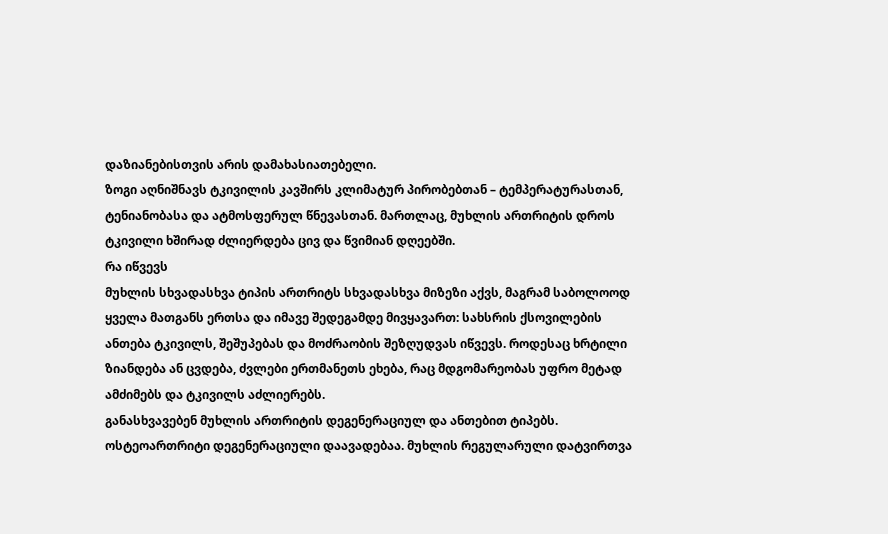დაზიანებისთვის არის დამახასიათებელი.
ზოგი აღნიშნავს ტკივილის კავშირს კლიმატურ პირობებთან – ტემპერატურასთან, ტენიანობასა და ატმოსფერულ წნევასთან. მართლაც, მუხლის ართრიტის დროს ტკივილი ხშირად ძლიერდება ცივ და წვიმიან დღეებში.
რა იწვევს
მუხლის სხვადასხვა ტიპის ართრიტს სხვადასხვა მიზეზი აქვს, მაგრამ საბოლოოდ ყველა მათგანს ერთსა და იმავე შედეგამდე მივყავართ: სახსრის ქსოვილების ანთება ტკივილს, შეშუპებას და მოძრაობის შეზღუდვას იწვევს. როდესაც ხრტილი ზიანდება ან ცვდება, ძვლები ერთმანეთს ეხება, რაც მდგომარეობას უფრო მეტად ამძიმებს და ტკივილს აძლიერებს.
განასხვავებენ მუხლის ართრიტის დეგენერაციულ და ანთებით ტიპებს.
ოსტეოართრიტი დეგენერაციული დაავადებაა. მუხლის რეგულარული დატვირთვა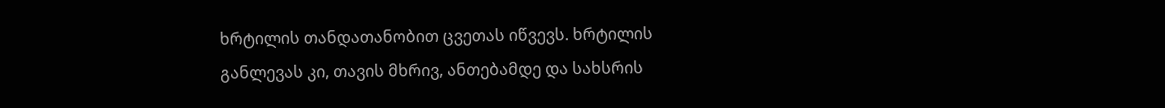ხრტილის თანდათანობით ცვეთას იწვევს. ხრტილის განლევას კი, თავის მხრივ, ანთებამდე და სახსრის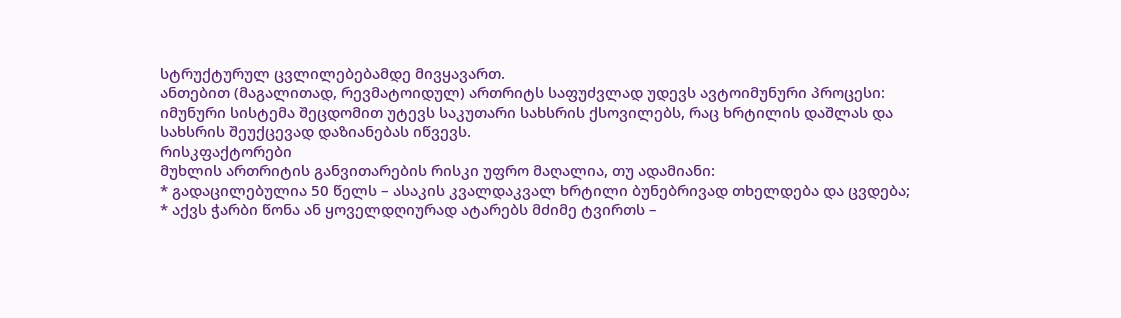სტრუქტურულ ცვლილებებამდე მივყავართ.
ანთებით (მაგალითად, რევმატოიდულ) ართრიტს საფუძვლად უდევს ავტოიმუნური პროცესი: იმუნური სისტემა შეცდომით უტევს საკუთარი სახსრის ქსოვილებს, რაც ხრტილის დაშლას და სახსრის შეუქცევად დაზიანებას იწვევს.
რისკფაქტორები
მუხლის ართრიტის განვითარების რისკი უფრო მაღალია, თუ ადამიანი:
* გადაცილებულია 50 წელს – ასაკის კვალდაკვალ ხრტილი ბუნებრივად თხელდება და ცვდება;
* აქვს ჭარბი წონა ან ყოველდღიურად ატარებს მძიმე ტვირთს –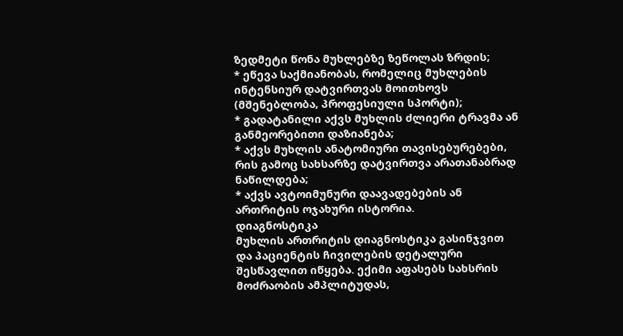ზედმეტი წონა მუხლებზე ზეწოლას ზრდის;
* ეწევა საქმიანობას, რომელიც მუხლების ინტენსიურ დატვირთვას მოითხოვს (მშენებლობა, პროფესიული სპორტი);
* გადატანილი აქვს მუხლის ძლიერი ტრავმა ან განმეორებითი დაზიანება;
* აქვს მუხლის ანატომიური თავისებურებები, რის გამოც სახსარზე დატვირთვა არათანაბრად ნაწილდება;
* აქვს ავტოიმუნური დაავადებების ან ართრიტის ოჯახური ისტორია.
დიაგნოსტიკა
მუხლის ართრიტის დიაგნოსტიკა გასინჯვით და პაციენტის ჩივილების დეტალური შესწავლით იწყება. ექიმი აფასებს სახსრის მოძრაობის ამპლიტუდას,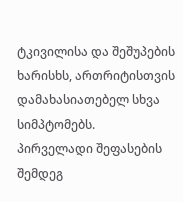ტკივილისა და შეშუპების ხარისხს, ართრიტისთვის დამახასიათებელ სხვა სიმპტომებს.
პირველადი შეფასების შემდეგ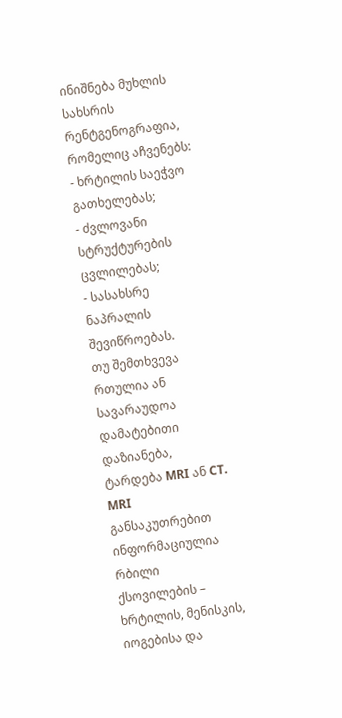ინიშნება მუხლის სახსრის რენტგენოგრაფია, რომელიც აჩვენებს:
- ხრტილის საეჭვო გათხელებას;
- ძვლოვანი სტრუქტურების ცვლილებას;
- სასახსრე ნაპრალის შევიწროებას.
თუ შემთხვევა რთულია ან სავარაუდოა დამატებითი დაზიანება, ტარდება MRI ან CT.
MRI განსაკუთრებით ინფორმაციულია რბილი ქსოვილების – ხრტილის, მენისკის, იოგებისა და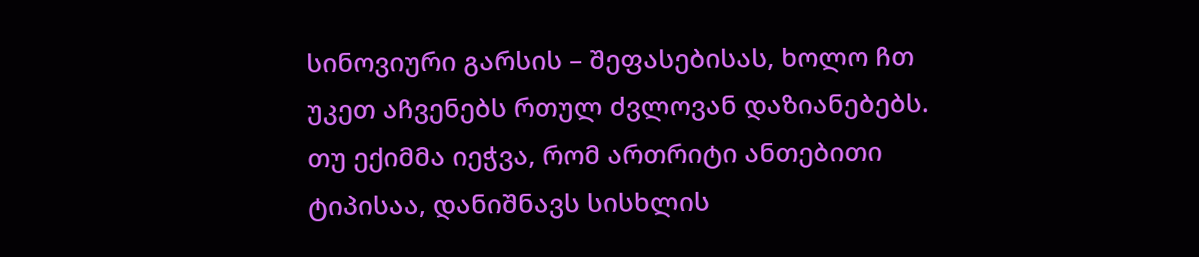სინოვიური გარსის – შეფასებისას, ხოლო ჩთ უკეთ აჩვენებს რთულ ძვლოვან დაზიანებებს.
თუ ექიმმა იეჭვა, რომ ართრიტი ანთებითი ტიპისაა, დანიშნავს სისხლის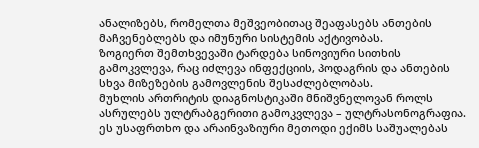ანალიზებს, რომელთა მეშვეობითაც შეაფასებს ანთების მაჩვენებლებს და იმუნური სისტემის აქტივობას.
ზოგიერთ შემთხვევაში ტარდება სინოვიური სითხის გამოკვლევა, რაც იძლევა ინფექციის, პოდაგრის და ანთების სხვა მიზეზების გამოვლენის შესაძლებლობას.
მუხლის ართრიტის დიაგნოსტიკაში მნიშვნელოვან როლს ასრულებს ულტრაბგერითი გამოკვლევა – ულტრასონოგრაფია. ეს უსაფრთხო და არაინვაზიური მეთოდი ექიმს საშუალებას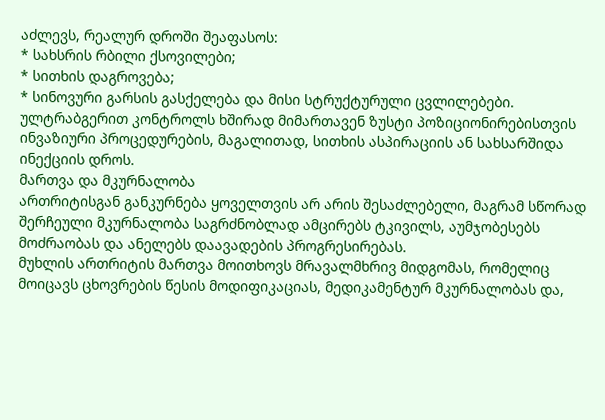აძლევს, რეალურ დროში შეაფასოს:
* სახსრის რბილი ქსოვილები;
* სითხის დაგროვება;
* სინოვური გარსის გასქელება და მისი სტრუქტურული ცვლილებები.
ულტრაბგერით კონტროლს ხშირად მიმართავენ ზუსტი პოზიციონირებისთვის ინვაზიური პროცედურების, მაგალითად, სითხის ასპირაციის ან სახსარშიდა ინექციის დროს.
მართვა და მკურნალობა
ართრიტისგან განკურნება ყოველთვის არ არის შესაძლებელი, მაგრამ სწორად შერჩეული მკურნალობა საგრძნობლად ამცირებს ტკივილს, აუმჯობესებს მოძრაობას და ანელებს დაავადების პროგრესირებას.
მუხლის ართრიტის მართვა მოითხოვს მრავალმხრივ მიდგომას, რომელიც მოიცავს ცხოვრების წესის მოდიფიკაციას, მედიკამენტურ მკურნალობას და,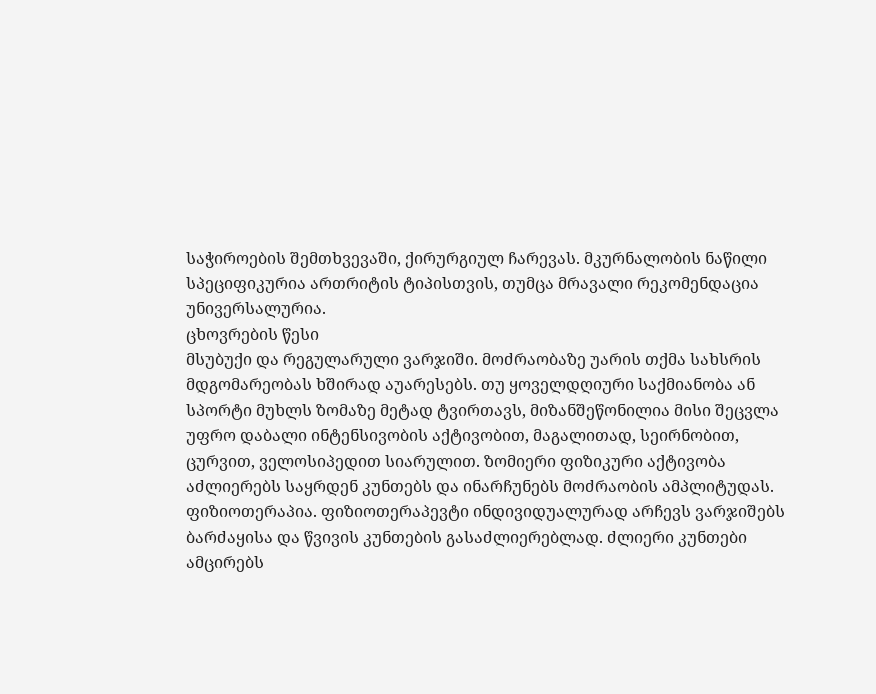საჭიროების შემთხვევაში, ქირურგიულ ჩარევას. მკურნალობის ნაწილი სპეციფიკურია ართრიტის ტიპისთვის, თუმცა მრავალი რეკომენდაცია უნივერსალურია.
ცხოვრების წესი
მსუბუქი და რეგულარული ვარჯიში. მოძრაობაზე უარის თქმა სახსრის მდგომარეობას ხშირად აუარესებს. თუ ყოველდღიური საქმიანობა ან სპორტი მუხლს ზომაზე მეტად ტვირთავს, მიზანშეწონილია მისი შეცვლა უფრო დაბალი ინტენსივობის აქტივობით, მაგალითად, სეირნობით, ცურვით, ველოსიპედით სიარულით. ზომიერი ფიზიკური აქტივობა აძლიერებს საყრდენ კუნთებს და ინარჩუნებს მოძრაობის ამპლიტუდას.
ფიზიოთერაპია. ფიზიოთერაპევტი ინდივიდუალურად არჩევს ვარჯიშებს ბარძაყისა და წვივის კუნთების გასაძლიერებლად. ძლიერი კუნთები ამცირებს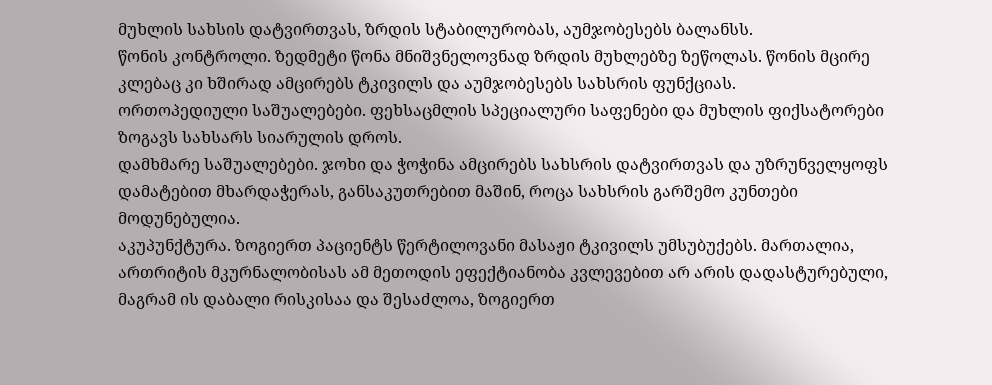მუხლის სახსის დატვირთვას, ზრდის სტაბილურობას, აუმჯობესებს ბალანსს.
წონის კონტროლი. ზედმეტი წონა მნიშვნელოვნად ზრდის მუხლებზე ზეწოლას. წონის მცირე კლებაც კი ხშირად ამცირებს ტკივილს და აუმჯობესებს სახსრის ფუნქციას.
ორთოპედიული საშუალებები. ფეხსაცმლის სპეციალური საფენები და მუხლის ფიქსატორები ზოგავს სახსარს სიარულის დროს.
დამხმარე საშუალებები. ჯოხი და ჭოჭინა ამცირებს სახსრის დატვირთვას და უზრუნველყოფს დამატებით მხარდაჭერას, განსაკუთრებით მაშინ, როცა სახსრის გარშემო კუნთები მოდუნებულია.
აკუპუნქტურა. ზოგიერთ პაციენტს წერტილოვანი მასაჟი ტკივილს უმსუბუქებს. მართალია, ართრიტის მკურნალობისას ამ მეთოდის ეფექტიანობა კვლევებით არ არის დადასტურებული, მაგრამ ის დაბალი რისკისაა და შესაძლოა, ზოგიერთ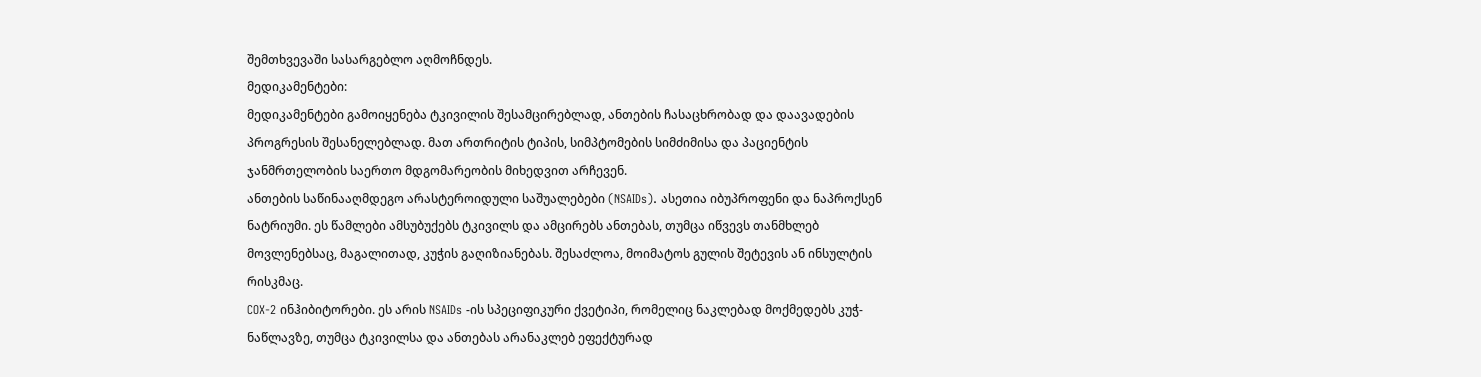შემთხვევაში სასარგებლო აღმოჩნდეს.
მედიკამენტები:
მედიკამენტები გამოიყენება ტკივილის შესამცირებლად, ანთების ჩასაცხრობად და დაავადების პროგრესის შესანელებლად. მათ ართრიტის ტიპის, სიმპტომების სიმძიმისა და პაციენტის ჯანმრთელობის საერთო მდგომარეობის მიხედვით არჩევენ.
ანთების საწინააღმდეგო არასტეროიდული საშუალებები (NSAIDs). ასეთია იბუპროფენი და ნაპროქსენ ნატრიუმი. ეს წამლები ამსუბუქებს ტკივილს და ამცირებს ანთებას, თუმცა იწვევს თანმხლებ მოვლენებსაც, მაგალითად, კუჭის გაღიზიანებას. შესაძლოა, მოიმატოს გულის შეტევის ან ინსულტის რისკმაც.
COX-2 ინჰიბიტორები. ეს არის NSAIDs -ის სპეციფიკური ქვეტიპი, რომელიც ნაკლებად მოქმედებს კუჭ-ნაწლავზე, თუმცა ტკივილსა და ანთებას არანაკლებ ეფექტურად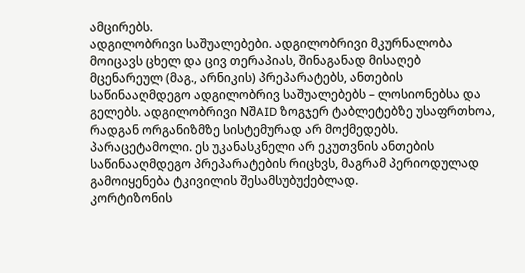ამცირებს.
ადგილობრივი საშუალებები. ადგილობრივი მკურნალობა მოიცავს ცხელ და ცივ თერაპიას, შინაგანად მისაღებ მცენარეულ (მაგ., არნიკის) პრეპარატებს, ანთების საწინააღმდეგო ადგილობრივ საშუალებებს – ლოსიონებსა და გელებს. ადგილობრივი NშAID ზოგჯერ ტაბლეტებზე უსაფრთხოა, რადგან ორგანიზმზე სისტემურად არ მოქმედებს.
პარაცეტამოლი. ეს უკანასკნელი არ ეკუთვნის ანთების საწინააღმდეგო პრეპარატების რიცხვს, მაგრამ პერიოდულად გამოიყენება ტკივილის შესამსუბუქებლად.
კორტიზონის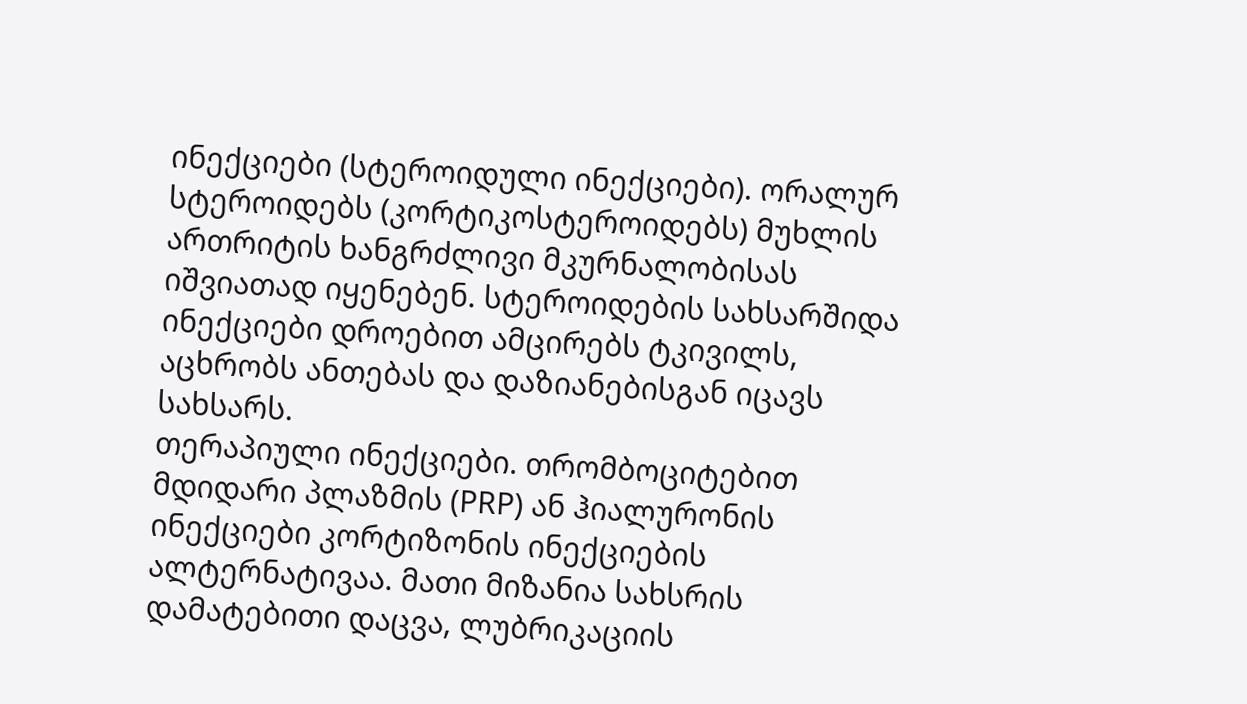ინექციები (სტეროიდული ინექციები). ორალურ სტეროიდებს (კორტიკოსტეროიდებს) მუხლის ართრიტის ხანგრძლივი მკურნალობისას იშვიათად იყენებენ. სტეროიდების სახსარშიდა ინექციები დროებით ამცირებს ტკივილს, აცხრობს ანთებას და დაზიანებისგან იცავს სახსარს.
თერაპიული ინექციები. თრომბოციტებით მდიდარი პლაზმის (PRP) ან ჰიალურონის ინექციები კორტიზონის ინექციების ალტერნატივაა. მათი მიზანია სახსრის დამატებითი დაცვა, ლუბრიკაციის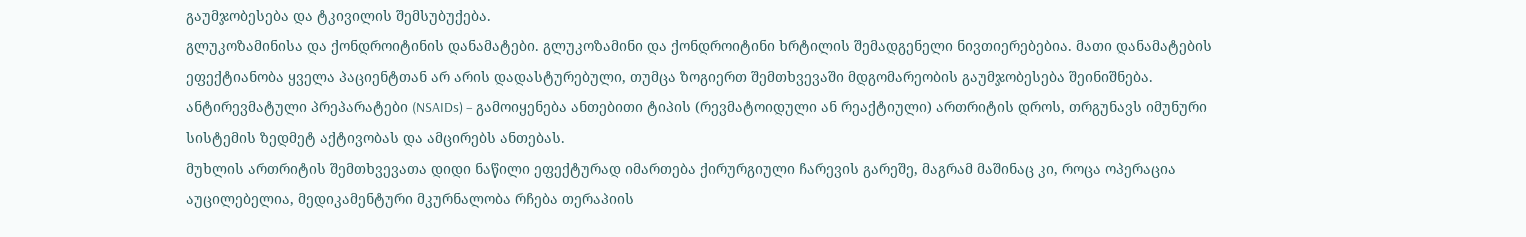გაუმჯობესება და ტკივილის შემსუბუქება.
გლუკოზამინისა და ქონდროიტინის დანამატები. გლუკოზამინი და ქონდროიტინი ხრტილის შემადგენელი ნივთიერებებია. მათი დანამატების ეფექტიანობა ყველა პაციენტთან არ არის დადასტურებული, თუმცა ზოგიერთ შემთხვევაში მდგომარეობის გაუმჯობესება შეინიშნება.
ანტირევმატული პრეპარატები (NSAIDs) – გამოიყენება ანთებითი ტიპის (რევმატოიდული ან რეაქტიული) ართრიტის დროს, თრგუნავს იმუნური სისტემის ზედმეტ აქტივობას და ამცირებს ანთებას.
მუხლის ართრიტის შემთხვევათა დიდი ნაწილი ეფექტურად იმართება ქირურგიული ჩარევის გარეშე, მაგრამ მაშინაც კი, როცა ოპერაცია აუცილებელია, მედიკამენტური მკურნალობა რჩება თერაპიის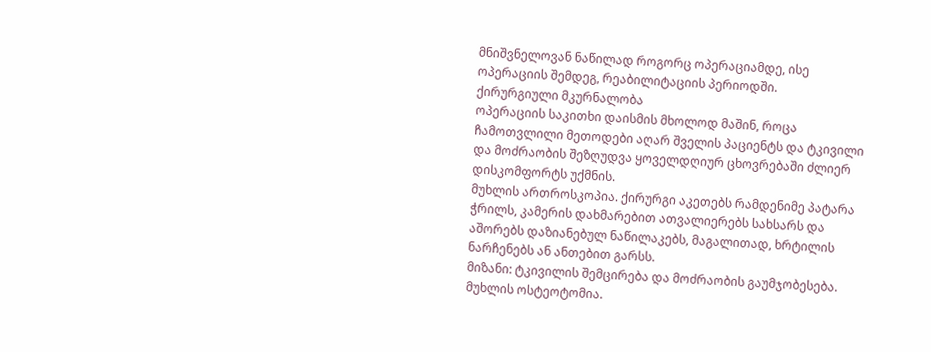მნიშვნელოვან ნაწილად როგორც ოპერაციამდე, ისე ოპერაციის შემდეგ, რეაბილიტაციის პერიოდში.
ქირურგიული მკურნალობა
ოპერაციის საკითხი დაისმის მხოლოდ მაშინ, როცა ჩამოთვლილი მეთოდები აღარ შველის პაციენტს და ტკივილი და მოძრაობის შეზღუდვა ყოველდღიურ ცხოვრებაში ძლიერ დისკომფორტს უქმნის.
მუხლის ართროსკოპია. ქირურგი აკეთებს რამდენიმე პატარა ჭრილს, კამერის დახმარებით ათვალიერებს სახსარს და აშორებს დაზიანებულ ნაწილაკებს, მაგალითად, ხრტილის ნარჩენებს ან ანთებით გარსს.
მიზანი: ტკივილის შემცირება და მოძრაობის გაუმჯობესება.
მუხლის ოსტეოტომია.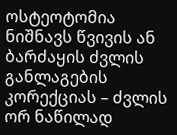ოსტეოტომია ნიშნავს წვივის ან ბარძაყის ძვლის განლაგების კორექციას – ძვლის ორ ნაწილად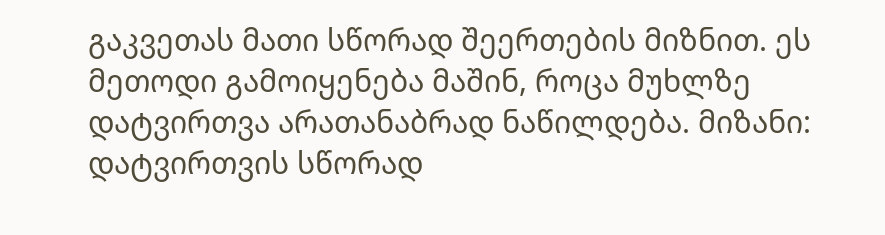გაკვეთას მათი სწორად შეერთების მიზნით. ეს მეთოდი გამოიყენება მაშინ, როცა მუხლზე დატვირთვა არათანაბრად ნაწილდება. მიზანი: დატვირთვის სწორად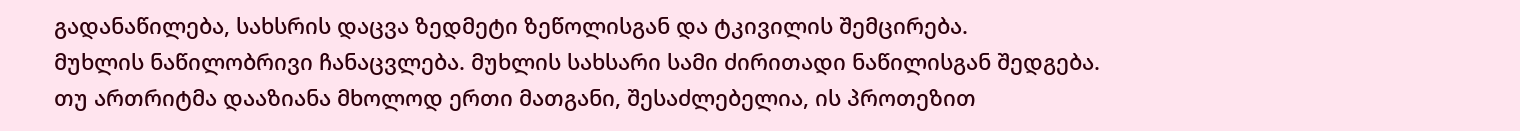გადანაწილება, სახსრის დაცვა ზედმეტი ზეწოლისგან და ტკივილის შემცირება.
მუხლის ნაწილობრივი ჩანაცვლება. მუხლის სახსარი სამი ძირითადი ნაწილისგან შედგება. თუ ართრიტმა დააზიანა მხოლოდ ერთი მათგანი, შესაძლებელია, ის პროთეზით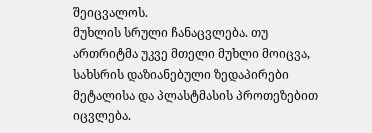შეიცვალოს.
მუხლის სრული ჩანაცვლება. თუ ართრიტმა უკვე მთელი მუხლი მოიცვა, სახსრის დაზიანებული ზედაპირები მეტალისა და პლასტმასის პროთეზებით იცვლება.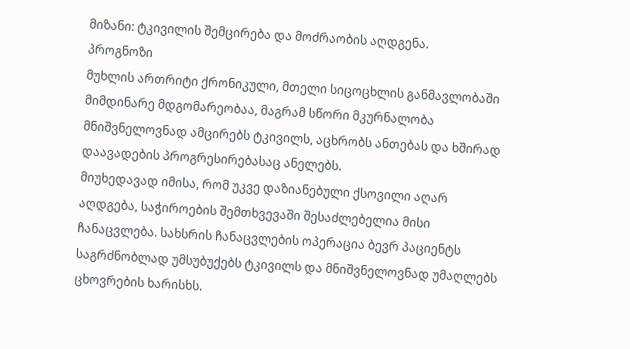მიზანი: ტკივილის შემცირება და მოძრაობის აღდგენა.
პროგნოზი
მუხლის ართრიტი ქრონიკული, მთელი სიცოცხლის განმავლობაში მიმდინარე მდგომარეობაა, მაგრამ სწორი მკურნალობა მნიშვნელოვნად ამცირებს ტკივილს, აცხრობს ანთებას და ხშირად დაავადების პროგრესირებასაც ანელებს.
მიუხედავად იმისა, რომ უკვე დაზიანებული ქსოვილი აღარ აღდგება, საჭიროების შემთხვევაში შესაძლებელია მისი ჩანაცვლება. სახსრის ჩანაცვლების ოპერაცია ბევრ პაციენტს საგრძნობლად უმსუბუქებს ტკივილს და მნიშვნელოვნად უმაღლებს ცხოვრების ხარისხს.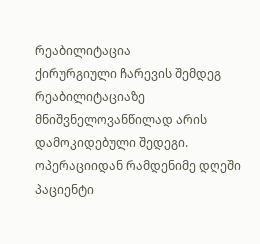რეაბილიტაცია
ქირურგიული ჩარევის შემდეგ რეაბილიტაციაზე მნიშვნელოვანწილად არის დამოკიდებული შედეგი. ოპერაციიდან რამდენიმე დღეში პაციენტი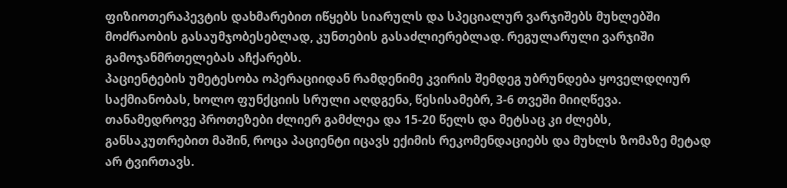ფიზიოთერაპევტის დახმარებით იწყებს სიარულს და სპეციალურ ვარჯიშებს მუხლებში მოძრაობის გასაუმჯობესებლად, კუნთების გასაძლიერებლად. რეგულარული ვარჯიში გამოჯანმრთელებას აჩქარებს.
პაციენტების უმეტესობა ოპერაციიდან რამდენიმე კვირის შემდეგ უბრუნდება ყოველდღიურ საქმიანობას, ხოლო ფუნქციის სრული აღდგენა, წესისამებრ, 3-6 თვეში მიიღწევა. თანამედროვე პროთეზები ძლიერ გამძლეა და 15-20 წელს და მეტსაც კი ძლებს, განსაკუთრებით მაშინ, როცა პაციენტი იცავს ექიმის რეკომენდაციებს და მუხლს ზომაზე მეტად არ ტვირთავს.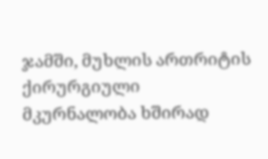ჯამში, მუხლის ართრიტის ქირურგიული მკურნალობა ხშირად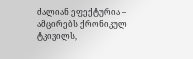ძალიან ეფექტურია – ამცირებს ქრონიკულ ტკივილს,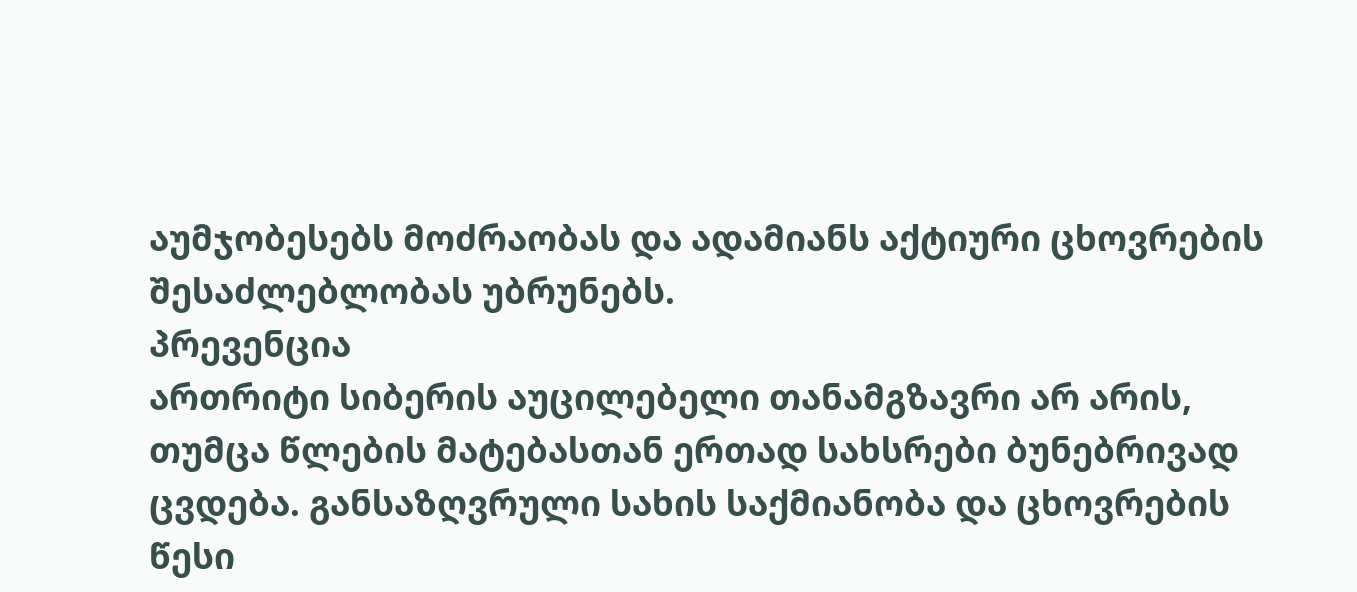აუმჯობესებს მოძრაობას და ადამიანს აქტიური ცხოვრების შესაძლებლობას უბრუნებს.
პრევენცია
ართრიტი სიბერის აუცილებელი თანამგზავრი არ არის, თუმცა წლების მატებასთან ერთად სახსრები ბუნებრივად ცვდება. განსაზღვრული სახის საქმიანობა და ცხოვრების წესი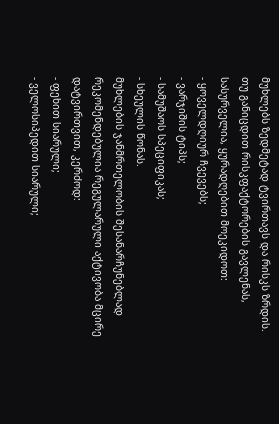მუხლებს ზედმეტად ტვირთავს და რისკს ზრდის.
თუ განიცდით რისკფაქტორების გავლენას, სასურველია, ყურადღებით მოეკიდოთ:
- ყოველდღიურ ჩვევებს;
- ვარჯიშის ტიპს;
- სამუშაოს სპეციფიკას;
- სხეულის წონას.
მუხლების ჯანმრთელობის შესანარჩუნებლად რეკომენდებულია რეგულარული აქტივობა მცირე დატვირთვით, კერძოდ:
- ფეხით სიარული;
- ველოსიპედით სიარული;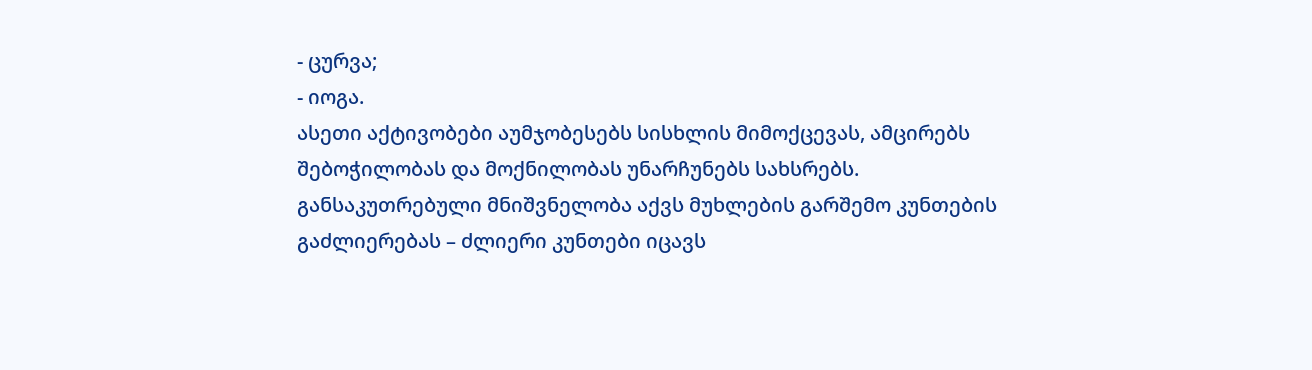- ცურვა;
- იოგა.
ასეთი აქტივობები აუმჯობესებს სისხლის მიმოქცევას, ამცირებს შებოჭილობას და მოქნილობას უნარჩუნებს სახსრებს.
განსაკუთრებული მნიშვნელობა აქვს მუხლების გარშემო კუნთების გაძლიერებას – ძლიერი კუნთები იცავს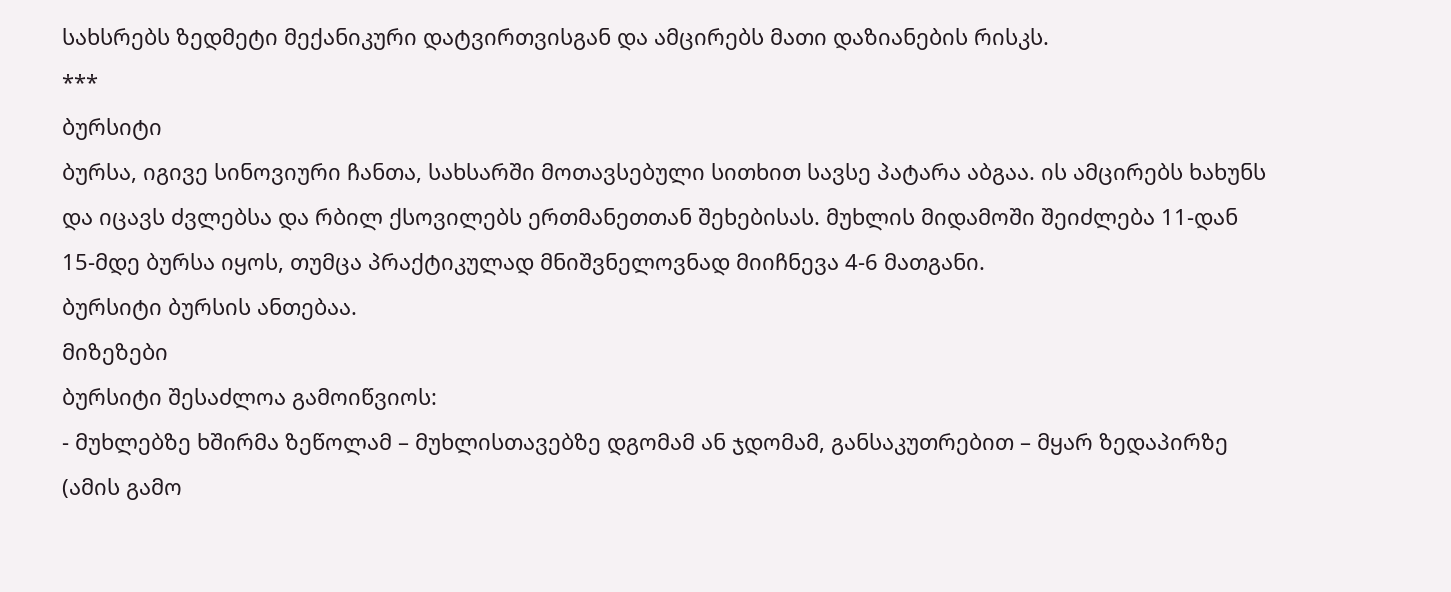სახსრებს ზედმეტი მექანიკური დატვირთვისგან და ამცირებს მათი დაზიანების რისკს.
***
ბურსიტი
ბურსა, იგივე სინოვიური ჩანთა, სახსარში მოთავსებული სითხით სავსე პატარა აბგაა. ის ამცირებს ხახუნს და იცავს ძვლებსა და რბილ ქსოვილებს ერთმანეთთან შეხებისას. მუხლის მიდამოში შეიძლება 11-დან 15-მდე ბურსა იყოს, თუმცა პრაქტიკულად მნიშვნელოვნად მიიჩნევა 4-6 მათგანი.
ბურსიტი ბურსის ანთებაა.
მიზეზები
ბურსიტი შესაძლოა გამოიწვიოს:
- მუხლებზე ხშირმა ზეწოლამ – მუხლისთავებზე დგომამ ან ჯდომამ, განსაკუთრებით – მყარ ზედაპირზე (ამის გამო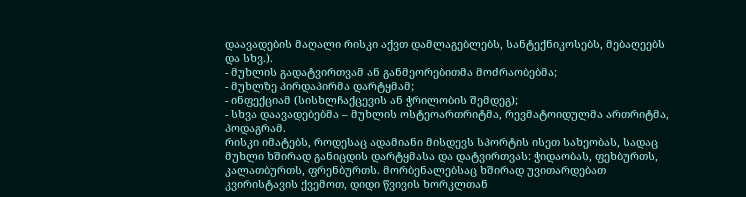დაავადების მაღალი რისკი აქვთ დამლაგებლებს, სანტექნიკოსებს, მებაღეებს და სხვ.).
- მუხლის გადატვირთვამ ან განმეორებითმა მოძრაობებმა;
- მუხლზე პირდაპირმა დარტყმამ;
- ინფექციამ (სისხლჩაქცევის ან ჭრილობის შემდეგ);
- სხვა დაავადებებმა – მუხლის ოსტეოართრიტმა, რევმატოიდულმა ართრიტმა, პოდაგრამ.
რისკი იმატებს, როდესაც ადამიანი მისდევს სპორტის ისეთ სახეობას, სადაც მუხლი ხშირად განიცდის დარტყმასა და დატვირთვას: ჭიდაობას, ფეხბურთს, კალათბურთს, ფრენბურთს. მორბენალებსაც ხშირად უვითარდებათ კვირისტავის ქვემოთ, დიდი წვივის ხორკლთან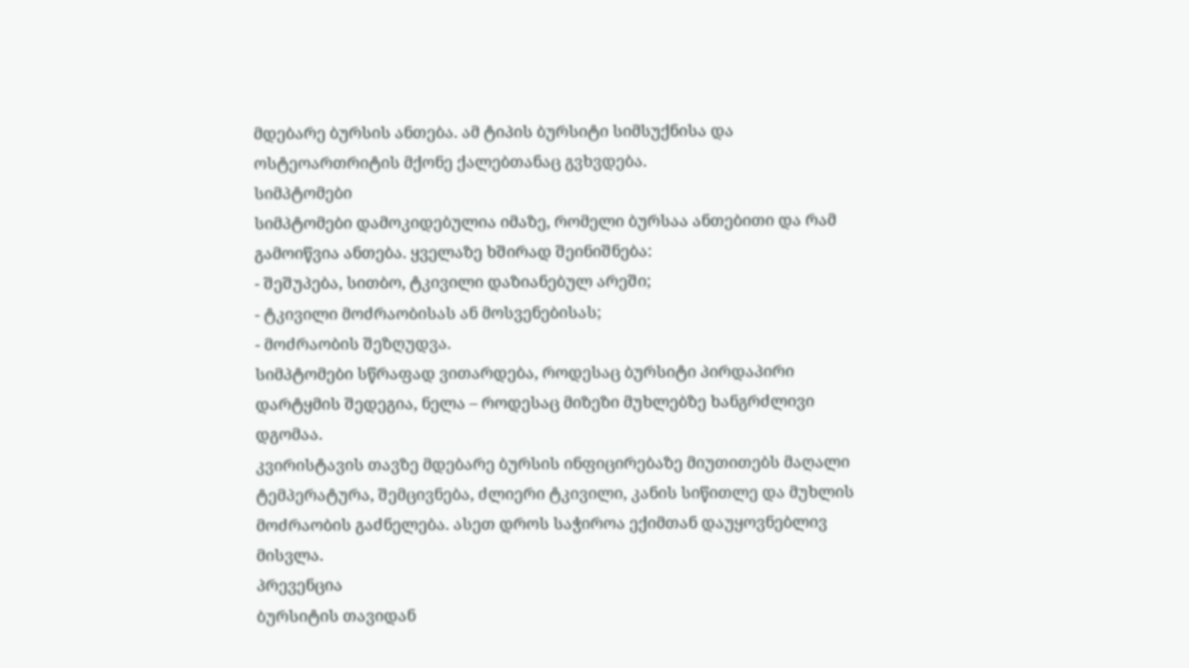მდებარე ბურსის ანთება. ამ ტიპის ბურსიტი სიმსუქნისა და ოსტეოართრიტის მქონე ქალებთანაც გვხვდება.
სიმპტომები
სიმპტომები დამოკიდებულია იმაზე, რომელი ბურსაა ანთებითი და რამ გამოიწვია ანთება. ყველაზე ხშირად შეინიშნება:
- შეშუპება, სითბო, ტკივილი დაზიანებულ არეში;
- ტკივილი მოძრაობისას ან მოსვენებისას;
- მოძრაობის შეზღუდვა.
სიმპტომები სწრაფად ვითარდება, როდესაც ბურსიტი პირდაპირი დარტყმის შედეგია, ნელა – როდესაც მიზეზი მუხლებზე ხანგრძლივი დგომაა.
კვირისტავის თავზე მდებარე ბურსის ინფიცირებაზე მიუთითებს მაღალი ტემპერატურა, შემცივნება, ძლიერი ტკივილი, კანის სიწითლე და მუხლის მოძრაობის გაძნელება. ასეთ დროს საჭიროა ექიმთან დაუყოვნებლივ მისვლა.
პრევენცია
ბურსიტის თავიდან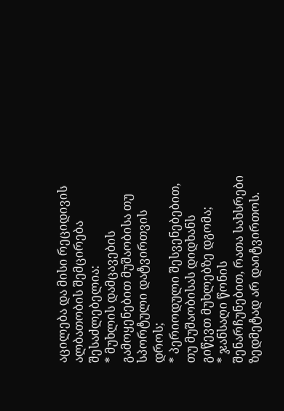აცილება და მისი რეციდივის ალბათობის შემცირება შესაძლებელია:
* მუხლის დამცავების გამოყენებით მუშაობისა თუ სპორტული დატვირთვის დროს;
* პერიოდული შესვენებებით, თუ მუშაობისას დიდხანს გიწევთ მუხლებზე დგომა;
* ჯანსაღი წონის შენარჩუნებით, რათა სახსრები ზედმეტად არ დაიტვირთოს.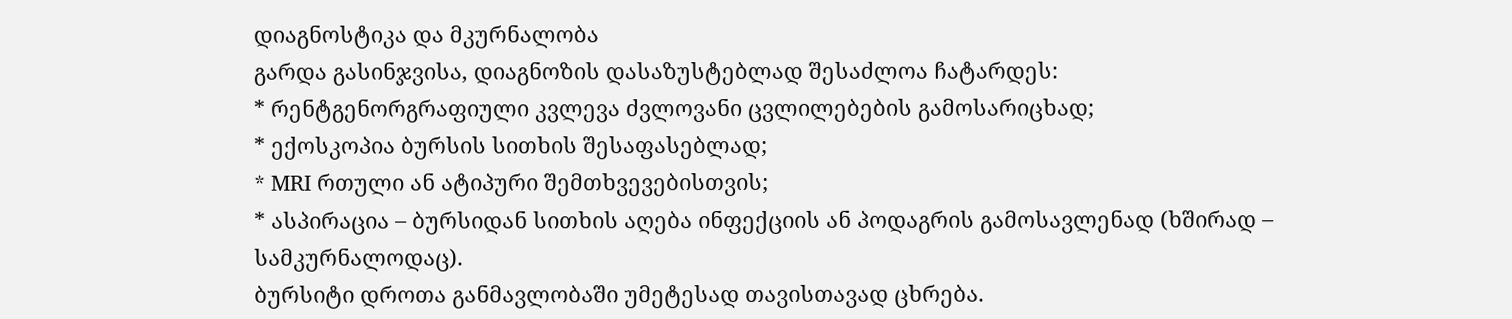დიაგნოსტიკა და მკურნალობა
გარდა გასინჯვისა, დიაგნოზის დასაზუსტებლად შესაძლოა ჩატარდეს:
* რენტგენორგრაფიული კვლევა ძვლოვანი ცვლილებების გამოსარიცხად;
* ექოსკოპია ბურსის სითხის შესაფასებლად;
* MRI რთული ან ატიპური შემთხვევებისთვის;
* ასპირაცია – ბურსიდან სითხის აღება ინფექციის ან პოდაგრის გამოსავლენად (ხშირად – სამკურნალოდაც).
ბურსიტი დროთა განმავლობაში უმეტესად თავისთავად ცხრება.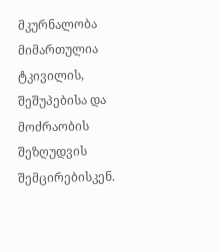მკურნალობა მიმართულია ტკივილის, შეშუპებისა და მოძრაობის შეზღუდვის შემცირებისკენ.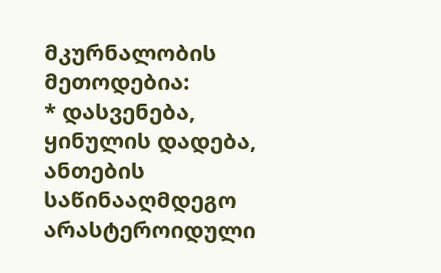მკურნალობის მეთოდებია:
* დასვენება, ყინულის დადება, ანთების საწინააღმდეგო არასტეროიდული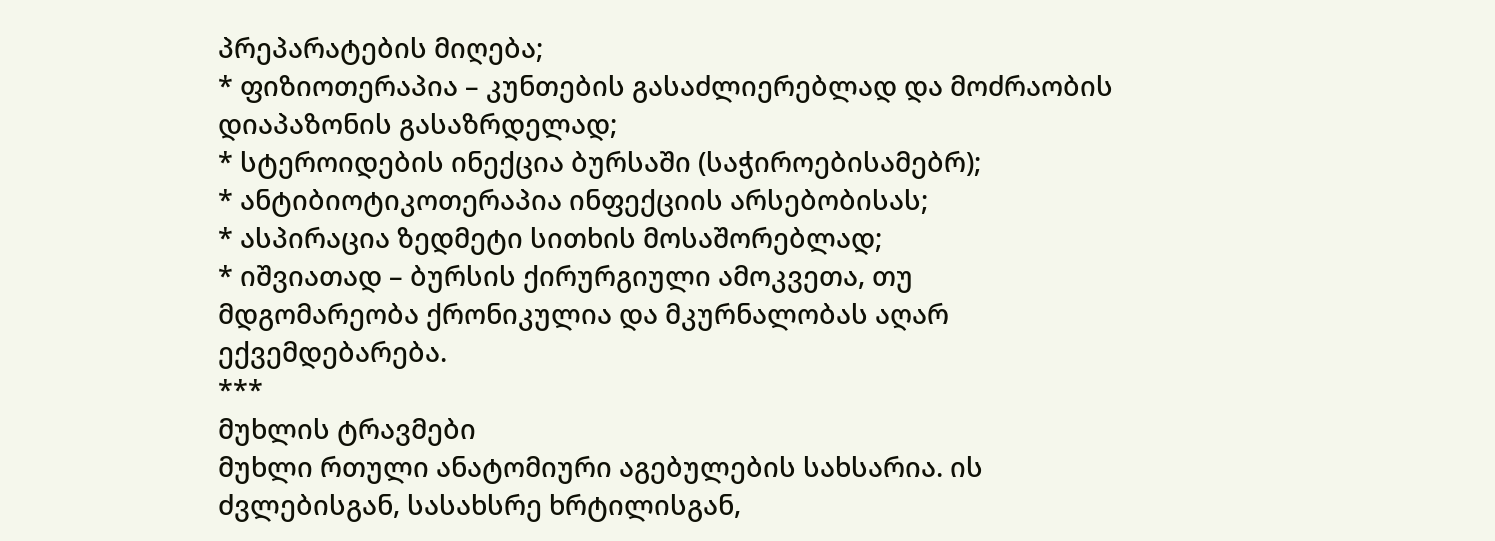პრეპარატების მიღება;
* ფიზიოთერაპია – კუნთების გასაძლიერებლად და მოძრაობის დიაპაზონის გასაზრდელად;
* სტეროიდების ინექცია ბურსაში (საჭიროებისამებრ);
* ანტიბიოტიკოთერაპია ინფექციის არსებობისას;
* ასპირაცია ზედმეტი სითხის მოსაშორებლად;
* იშვიათად – ბურსის ქირურგიული ამოკვეთა, თუ მდგომარეობა ქრონიკულია და მკურნალობას აღარ ექვემდებარება.
***
მუხლის ტრავმები
მუხლი რთული ანატომიური აგებულების სახსარია. ის ძვლებისგან, სასახსრე ხრტილისგან,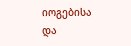იოგებისა და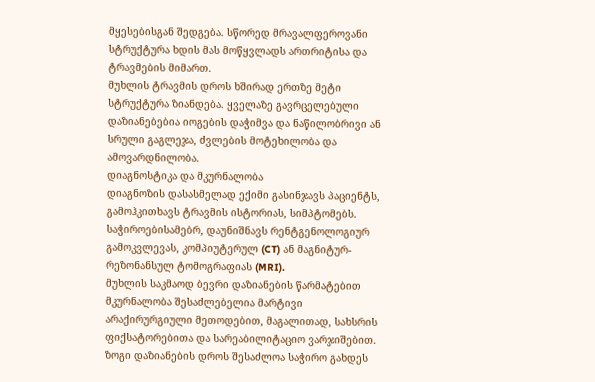მყესებისგან შედგება. სწორედ მრავალფეროვანი სტრუქტურა ხდის მას მოწყვლადს ართრიტისა და ტრავმების მიმართ.
მუხლის ტრავმის დროს ხშირად ერთზე მეტი სტრუქტურა ზიანდება. ყველაზე გავრცელებული დაზიანებებია იოგების დაჭიმვა და ნაწილობრივი ან სრული გაგლეჯა, ძვლების მოტეხილობა და ამოვარდნილობა.
დიაგნოსტიკა და მკურნალობა
დიაგნოზის დასასმელად ექიმი გასინჯავს პაციენტს, გამოჰკითხავს ტრავმის ისტორიას, სიმპტომებს. საჭიროებისამებრ, დაუნიშნავს რენტგენოლოგიურ გამოკვლევას, კომპიუტერულ (CT) ან მაგნიტურ-რეზონანსულ ტომოგრაფიას (MRI).
მუხლის საკმაოდ ბევრი დაზიანების წარმატებით მკურნალობა შესაძლებელია მარტივი არაქირურგიული მეთოდებით, მაგალითად, სახსრის ფიქსატორებითა და სარეაბილიტაციო ვარჯიშებით. ზოგი დაზიანების დროს შესაძლოა საჭირო გახდეს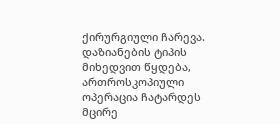ქირურგიული ჩარევა. დაზიანების ტიპის მიხედვით წყდება, ართროსკოპიული ოპერაცია ჩატარდეს მცირე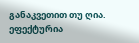განაკვეთით თუ ღია.
ეფექტურია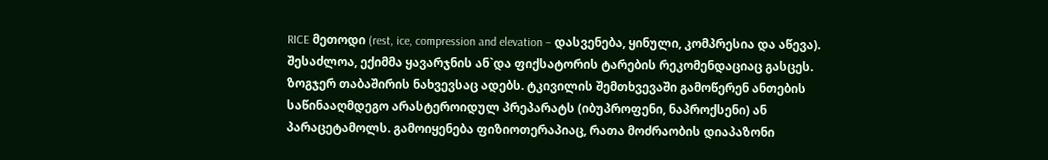RICE მეთოდი (rest, ice, compression and elevation – დასვენება, ყინული, კომპრესია და აწევა). შესაძლოა, ექიმმა ყავარჯნის ან`და ფიქსატორის ტარების რეკომენდაციაც გასცეს. ზოგჯერ თაბაშირის ნახვევსაც ადებს. ტკივილის შემთხვევაში გამოწერენ ანთების საწინააღმდეგო არასტეროიდულ პრეპარატს (იბუპროფენი, ნაპროქსენი) ან პარაცეტამოლს. გამოიყენება ფიზიოთერაპიაც, რათა მოძრაობის დიაპაზონი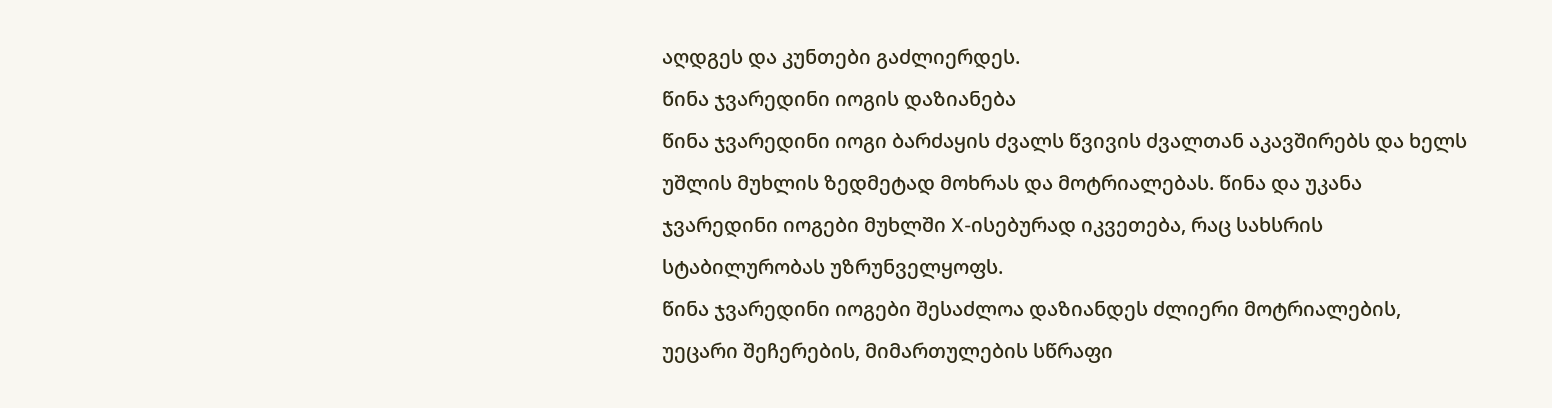აღდგეს და კუნთები გაძლიერდეს.
წინა ჯვარედინი იოგის დაზიანება
წინა ჯვარედინი იოგი ბარძაყის ძვალს წვივის ძვალთან აკავშირებს და ხელს უშლის მუხლის ზედმეტად მოხრას და მოტრიალებას. წინა და უკანა ჯვარედინი იოგები მუხლში X-ისებურად იკვეთება, რაც სახსრის სტაბილურობას უზრუნველყოფს.
წინა ჯვარედინი იოგები შესაძლოა დაზიანდეს ძლიერი მოტრიალების, უეცარი შეჩერების, მიმართულების სწრაფი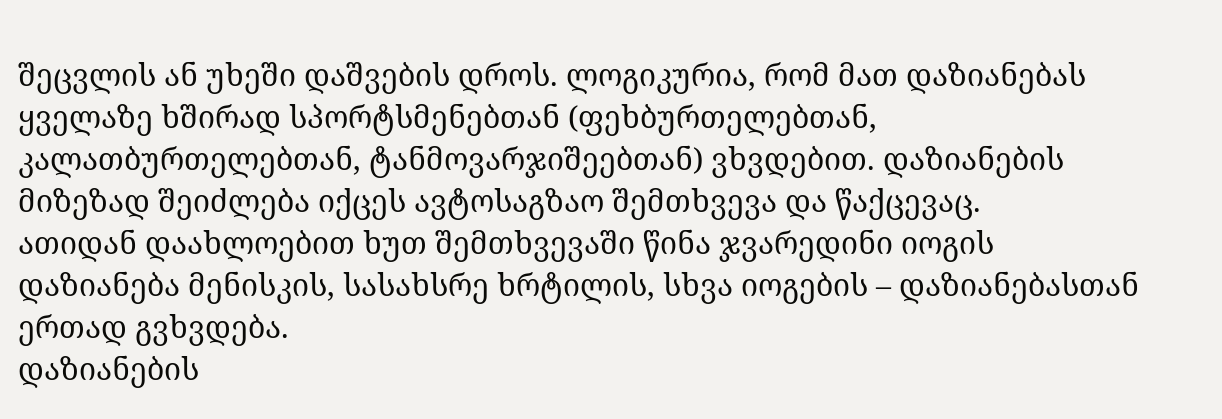შეცვლის ან უხეში დაშვების დროს. ლოგიკურია, რომ მათ დაზიანებას ყველაზე ხშირად სპორტსმენებთან (ფეხბურთელებთან, კალათბურთელებთან, ტანმოვარჯიშეებთან) ვხვდებით. დაზიანების მიზეზად შეიძლება იქცეს ავტოსაგზაო შემთხვევა და წაქცევაც.
ათიდან დაახლოებით ხუთ შემთხვევაში წინა ჯვარედინი იოგის დაზიანება მენისკის, სასახსრე ხრტილის, სხვა იოგების – დაზიანებასთან ერთად გვხვდება.
დაზიანების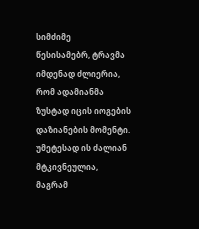სიმძიმე
წესისამებრ, ტრავმა იმდენად ძლიერია, რომ ადამიანმა ზუსტად იცის იოგების დაზიანების მომენტი. უმეტესად ის ძალიან მტკივნეულია, მაგრამ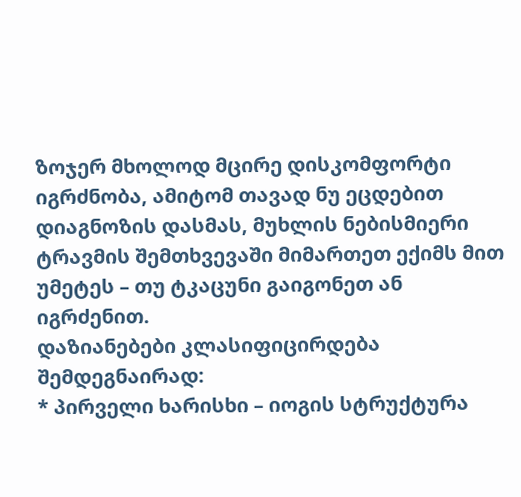ზოჯერ მხოლოდ მცირე დისკომფორტი იგრძნობა, ამიტომ თავად ნუ ეცდებით დიაგნოზის დასმას, მუხლის ნებისმიერი ტრავმის შემთხვევაში მიმართეთ ექიმს მით უმეტეს – თუ ტკაცუნი გაიგონეთ ან იგრძენით.
დაზიანებები კლასიფიცირდება შემდეგნაირად:
* პირველი ხარისხი – იოგის სტრუქტურა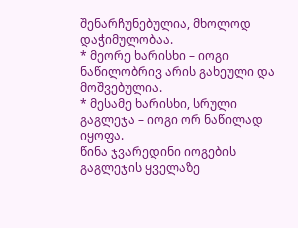შენარჩუნებულია, მხოლოდ დაჭიმულობაა.
* მეორე ხარისხი – იოგი ნაწილობრივ არის გახეული და მოშვებულია.
* მესამე ხარისხი, სრული გაგლეჯა – იოგი ორ ნაწილად იყოფა.
წინა ჯვარედინი იოგების გაგლეჯის ყველაზე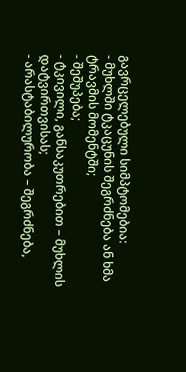გავრცელებული სიმპტომებია:
- მუხლში ტკაცუნის შეგრძნება ან ხმა ტრავმის მომენტში;
- შეშუპება;
- ტკივილი, განსაკუთრებით – მუხლის დატვირთვისას;
- არასტაბილურობა – შეგრძნება,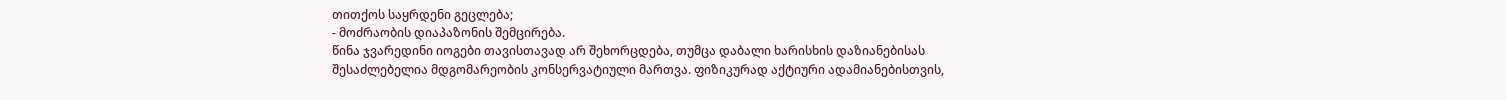თითქოს საყრდენი გეცლება;
- მოძრაობის დიაპაზონის შემცირება.
წინა ჯვარედინი იოგები თავისთავად არ შეხორცდება, თუმცა დაბალი ხარისხის დაზიანებისას შესაძლებელია მდგომარეობის კონსერვატიული მართვა. ფიზიკურად აქტიური ადამიანებისთვის,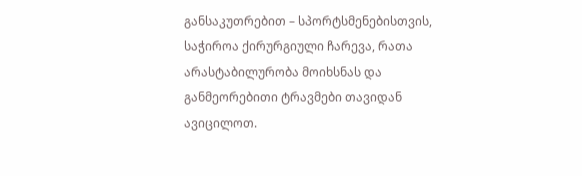განსაკუთრებით – სპორტსმენებისთვის, საჭიროა ქირურგიული ჩარევა, რათა არასტაბილურობა მოიხსნას და განმეორებითი ტრავმები თავიდან ავიცილოთ.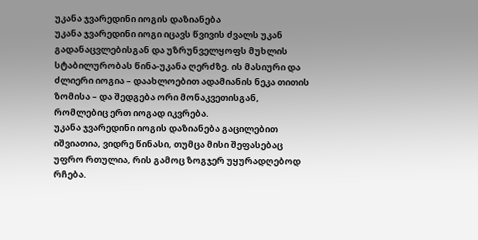უკანა ჯვარედინი იოგის დაზიანება
უკანა ჯვარედინი იოგი იცავს წვივის ძვალს უკან გადანაცვლებისგან და უზრუნველყოფს მუხლის სტაბილურობას წინა-უკანა ღერძზე. ის მასიური და ძლიერი იოგია – დაახლოებით ადამიანის ნეკა თითის ზომისა – და შედგება ორი მონაკვეთისგან, რომლებიც ერთ იოგად იკვრება.
უკანა ჯვარედინი იოგის დაზიანება გაცილებით იშვიათია, ვიდრე წინასი, თუმცა მისი შეფასებაც უფრო რთულია, რის გამოც ზოგჯერ უყურადღებოდ რჩება.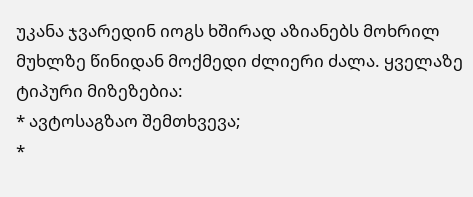უკანა ჯვარედინ იოგს ხშირად აზიანებს მოხრილ მუხლზე წინიდან მოქმედი ძლიერი ძალა. ყველაზე ტიპური მიზეზებია:
* ავტოსაგზაო შემთხვევა;
*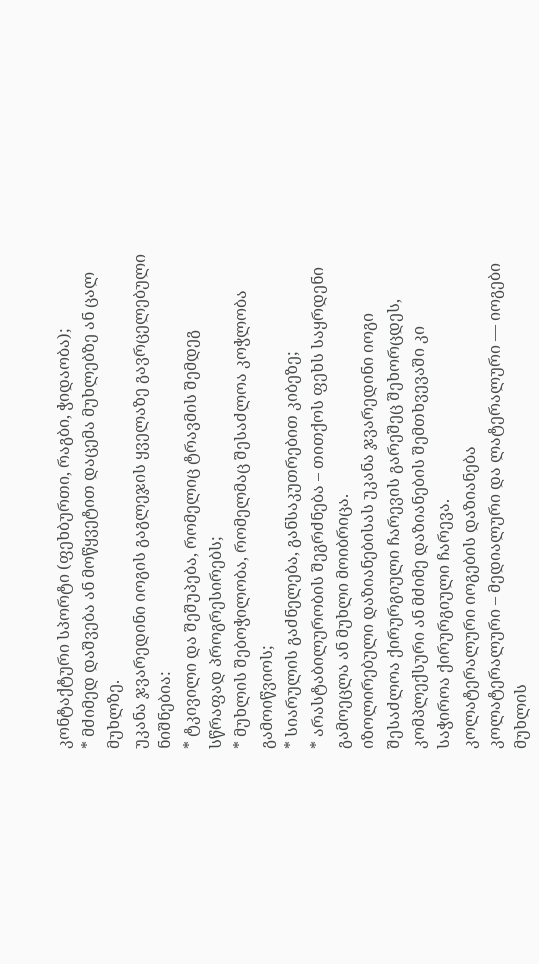კონტაქტური სპორტი (ფეხბურთი, რაგბი, ჭიდაობა);
* მძიმედ დაშვება ან მოწყვეტით დაცემა მუხლებზე ან ცალ მუხლზე.
უკანა ჯვარედინი იოგის გაგლეჯის ყველაზე გავრცელებული ნიშნებია:
* ტკივილი და შეშუპება, რომელიც ტრავმის შემდეგ სწრაფად პროგრესირებს;
* მუხლის შებოჭილობა, რომელმაც შესაძლოა კოჭლობა გამოიწვიოს;
* სიარულის გაძნელება, განსაკუთრებით კიბეზე;
* არასტაბილურობის შეგრძნება – თითქოს ფეხს საყრდენი გამოეცლა ან მუხლი მოიბრიცა.
იზოლირებული დაზიანებისას უკანა ჯვარედინი იოგი შესაძლოა ქირურგიული ჩარევის გარეშეც შეხორცდეს, კომპლექსური ან მძიმე დაზიანების შემთხვევაში კი საჭიროა ქირურგიული ჩარევა.
კოლატერალური იოგების დაზიანება
კოლატერალური – მედიალური და ლატერალური — იოგები მუხლის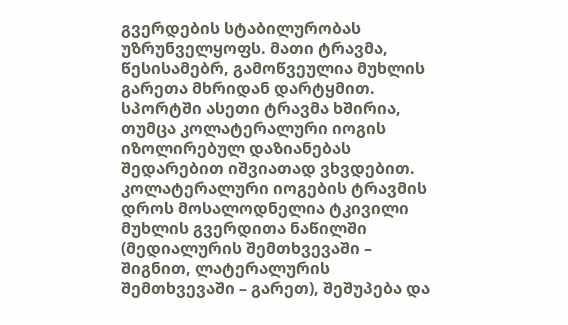გვერდების სტაბილურობას უზრუნველყოფს. მათი ტრავმა, წესისამებრ, გამოწვეულია მუხლის გარეთა მხრიდან დარტყმით. სპორტში ასეთი ტრავმა ხშირია, თუმცა კოლატერალური იოგის იზოლირებულ დაზიანებას შედარებით იშვიათად ვხვდებით.
კოლატერალური იოგების ტრავმის დროს მოსალოდნელია ტკივილი მუხლის გვერდითა ნაწილში (მედიალურის შემთხვევაში – შიგნით, ლატერალურის შემთხვევაში – გარეთ), შეშუპება და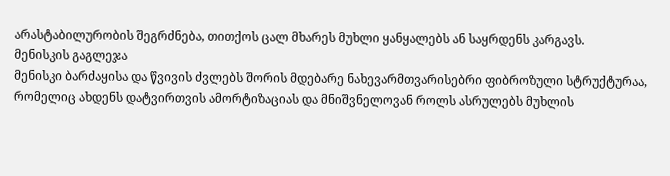არასტაბილურობის შეგრძნება, თითქოს ცალ მხარეს მუხლი ყანყალებს ან საყრდენს კარგავს.
მენისკის გაგლეჯა
მენისკი ბარძაყისა და წვივის ძვლებს შორის მდებარე ნახევარმთვარისებრი ფიბროზული სტრუქტურაა, რომელიც ახდენს დატვირთვის ამორტიზაციას და მნიშვნელოვან როლს ასრულებს მუხლის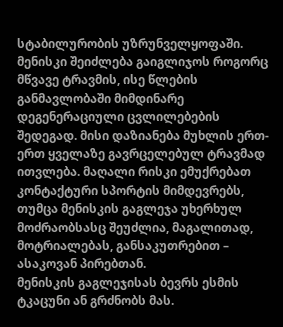სტაბილურობის უზრუნველყოფაში.
მენისკი შეიძლება გაიგლიჯოს როგორც მწვავე ტრავმის, ისე წლების განმავლობაში მიმდინარე დეგენერაციული ცვლილებების შედეგად. მისი დაზიანება მუხლის ერთ-ერთ ყველაზე გავრცელებულ ტრავმად ითვლება. მაღალი რისკი ემუქრებათ კონტაქტური სპორტის მიმდევრებს, თუმცა მენისკის გაგლეჯა უხერხულ მოძრაობსასც შეუძლია, მაგალითად, მოტრიალებას, განსაკუთრებით – ასაკოვან პირებთან.
მენისკის გაგლეჯისას ბევრს ესმის ტკაცუნი ან გრძნობს მას.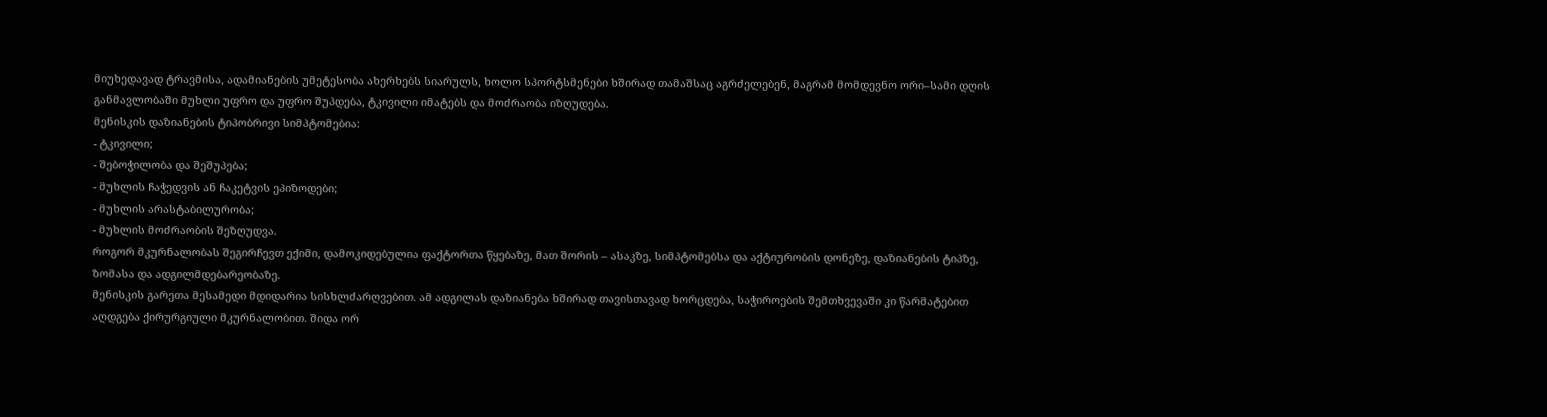მიუხედავად ტრავმისა, ადამიანების უმეტესობა ახერხებს სიარულს, ხოლო სპორტსმენები ხშირად თამაშსაც აგრძელებენ, მაგრამ მომდევნო ორი–სამი დღის განმავლობაში მუხლი უფრო და უფრო შუპდება, ტკივილი იმატებს და მოძრაობა იზღუდება.
მენისკის დაზიანების ტიპობრივი სიმპტომებია:
- ტკივილი;
- შებოჭილობა და შეშუპება;
- მუხლის ჩაჭედვის ან ჩაკეტვის ეპიზოდები;
- მუხლის არასტაბილურობა;
- მუხლის მოძრაობის შეზღუდვა.
როგორ მკურნალობას შეგირჩევთ ექიმი, დამოკიდებულია ფაქტორთა წყებაზე, მათ შორის – ასაკზე, სიმპტომებსა და აქტიურობის დონეზე, დაზიანების ტიპზე, ზომასა და ადგილმდებარეობაზე.
მენისკის გარეთა მესამედი მდიდარია სისხლძარღვებით. ამ ადგილას დაზიანება ხშირად თავისთავად ხორცდება, საჭიროების შემთხვევაში კი წარმატებით აღდგება ქირურგიული მკურნალობით. შიდა ორ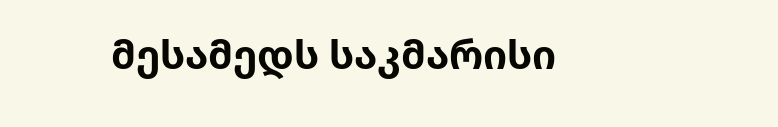მესამედს საკმარისი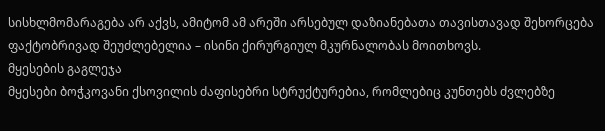სისხლმომარაგება არ აქვს, ამიტომ ამ არეში არსებულ დაზიანებათა თავისთავად შეხორცება ფაქტობრივად შეუძლებელია – ისინი ქირურგიულ მკურნალობას მოითხოვს.
მყესების გაგლეჯა
მყესები ბოჭკოვანი ქსოვილის ძაფისებრი სტრუქტურებია, რომლებიც კუნთებს ძვლებზე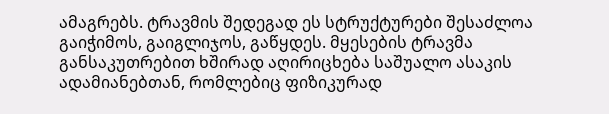ამაგრებს. ტრავმის შედეგად ეს სტრუქტურები შესაძლოა გაიჭიმოს, გაიგლიჯოს, გაწყდეს. მყესების ტრავმა განსაკუთრებით ხშირად აღირიცხება საშუალო ასაკის ადამიანებთან, რომლებიც ფიზიკურად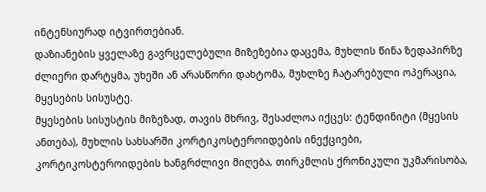ინტენსიურად იტვირთებიან.
დაზიანების ყველაზე გავრცელებული მიზეზებია დაცემა, მუხლის წინა ზედაპირზე ძლიერი დარტყმა, უხეში ან არასწორი დახტომა, მუხლზე ჩატარებული ოპერაცია, მყესების სისუსტე.
მყესების სისუსტის მიზეზად, თავის მხრივ, შესაძლოა იქცეს: ტენდინიტი (მყესის ანთება), მუხლის სახსარში კორტიკოსტეროიდების ინექციები, კორტიკოსტეროიდების ხანგრძლივი მიღება, თირკმლის ქრონიკული უკმარისობა,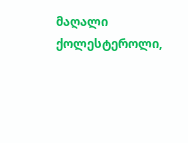მაღალი ქოლესტეროლი,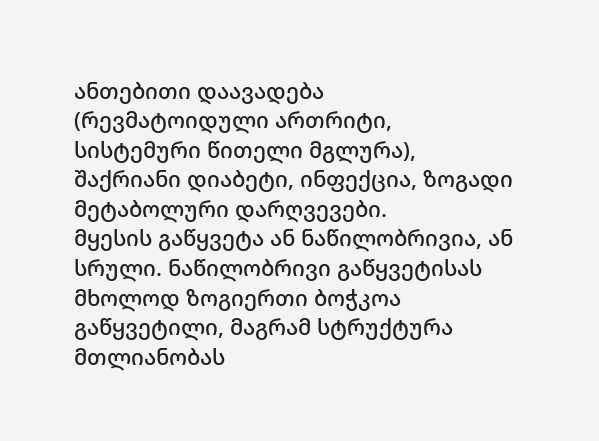ანთებითი დაავადება (რევმატოიდული ართრიტი, სისტემური წითელი მგლურა), შაქრიანი დიაბეტი, ინფექცია, ზოგადი მეტაბოლური დარღვევები.
მყესის გაწყვეტა ან ნაწილობრივია, ან სრული. ნაწილობრივი გაწყვეტისას მხოლოდ ზოგიერთი ბოჭკოა გაწყვეტილი, მაგრამ სტრუქტურა მთლიანობას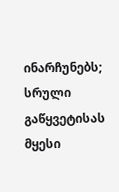ინარჩუნებს; სრული გაწყვეტისას მყესი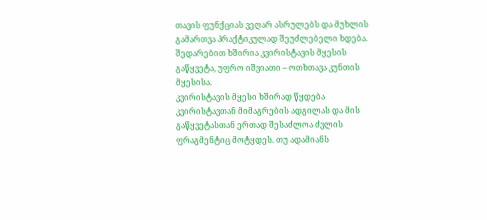თავის ფუნქციას ვეღარ ასრულებს და მუხლის გამართვა პრაქტიკულად შეუძლებელი ხდება.
შედარებით ხშირია კვირისტავის მყესის გაწყვეტა, უფრო იშვიათი – ოთხთავა კუნთის მყესისა.
კვირისტავის მყესი ხშირად წყდება კვირისტავთან მიმაგრების ადგილას და მის გაწყვეტასთან ერთად შესაძლოა ძვლის ფრაგმენტიც მოტყდეს. თუ ადამიანს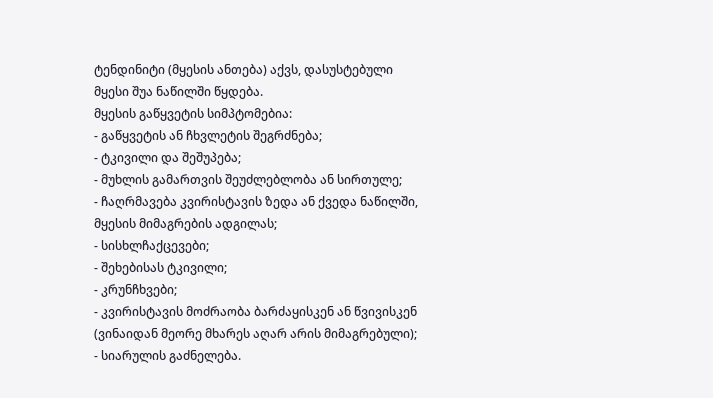ტენდინიტი (მყესის ანთება) აქვს, დასუსტებული მყესი შუა ნაწილში წყდება.
მყესის გაწყვეტის სიმპტომებია:
- გაწყვეტის ან ჩხვლეტის შეგრძნება;
- ტკივილი და შეშუპება;
- მუხლის გამართვის შეუძლებლობა ან სირთულე;
- ჩაღრმავება კვირისტავის ზედა ან ქვედა ნაწილში, მყესის მიმაგრების ადგილას;
- სისხლჩაქცევები;
- შეხებისას ტკივილი;
- კრუნჩხვები;
- კვირისტავის მოძრაობა ბარძაყისკენ ან წვივისკენ (ვინაიდან მეორე მხარეს აღარ არის მიმაგრებული);
- სიარულის გაძნელება.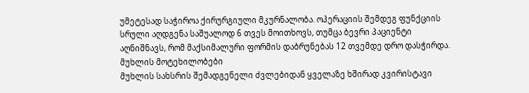უმეტესად საჭიროა ქირურგიული მკურნალობა. ოპერაციის შემდეგ ფუნქციის სრული აღდგენა საშუალოდ 6 თვეს მოითხოვს, თუმცა ბევრი პაციენტი აღნიშნავს, რომ მაქსიმალური ფორმის დაბრუნებას 12 თვემდე დრო დასჭირდა.
მუხლის მოტეხილობები
მუხლის სახსრის შემადგენელი ძვლებიდან ყველაზე ხშირად კვირისტავი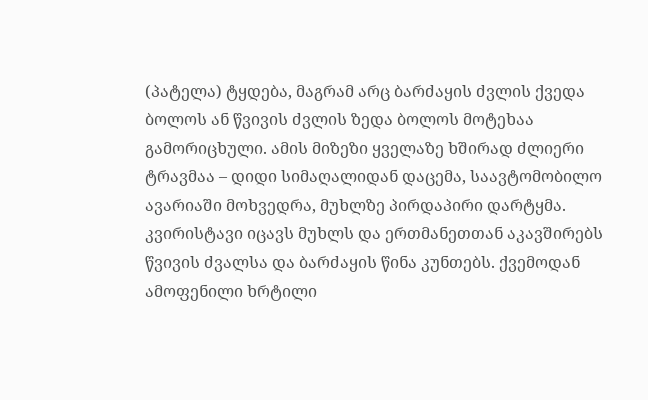(პატელა) ტყდება, მაგრამ არც ბარძაყის ძვლის ქვედა ბოლოს ან წვივის ძვლის ზედა ბოლოს მოტეხაა გამორიცხული. ამის მიზეზი ყველაზე ხშირად ძლიერი ტრავმაა – დიდი სიმაღალიდან დაცემა, საავტომობილო ავარიაში მოხვედრა, მუხლზე პირდაპირი დარტყმა.
კვირისტავი იცავს მუხლს და ერთმანეთთან აკავშირებს წვივის ძვალსა და ბარძაყის წინა კუნთებს. ქვემოდან ამოფენილი ხრტილი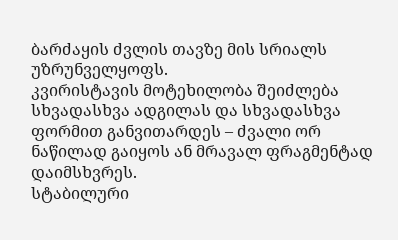ბარძაყის ძვლის თავზე მის სრიალს უზრუნველყოფს.
კვირისტავის მოტეხილობა შეიძლება სხვადასხვა ადგილას და სხვადასხვა ფორმით განვითარდეს – ძვალი ორ ნაწილად გაიყოს ან მრავალ ფრაგმენტად დაიმსხვრეს.
სტაბილური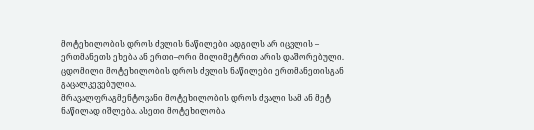მოტეხილობის დროს ძვლის ნაწილები ადგილს არ იცვლის – ერთმანეთს ეხება ან ერთი–ორი მილიმეტრით არის დაშორებული.
ცდომილი მოტეხილობის დროს ძვლის ნაწილები ერთმანეთისგან გაცალკევებულია.
მრავალფრაგმენტოვანი მოტეხილობის დროს ძვალი სამ ან მეტ ნაწილად იშლება. ასეთი მოტეხილობა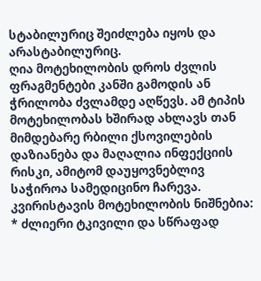სტაბილურიც შეიძლება იყოს და არასტაბილურიც.
ღია მოტეხილობის დროს ძვლის ფრაგმენტები კანში გამოდის ან ჭრილობა ძვლამდე აღწევს. ამ ტიპის მოტეხილობას ხშირად ახლავს თან მიმდებარე რბილი ქსოვილების დაზიანება და მაღალია ინფექციის რისკი, ამიტომ დაუყოვნებლივ საჭიროა სამედიცინო ჩარევა.
კვირისტავის მოტეხილობის ნიშნებია:
* ძლიერი ტკივილი და სწრაფად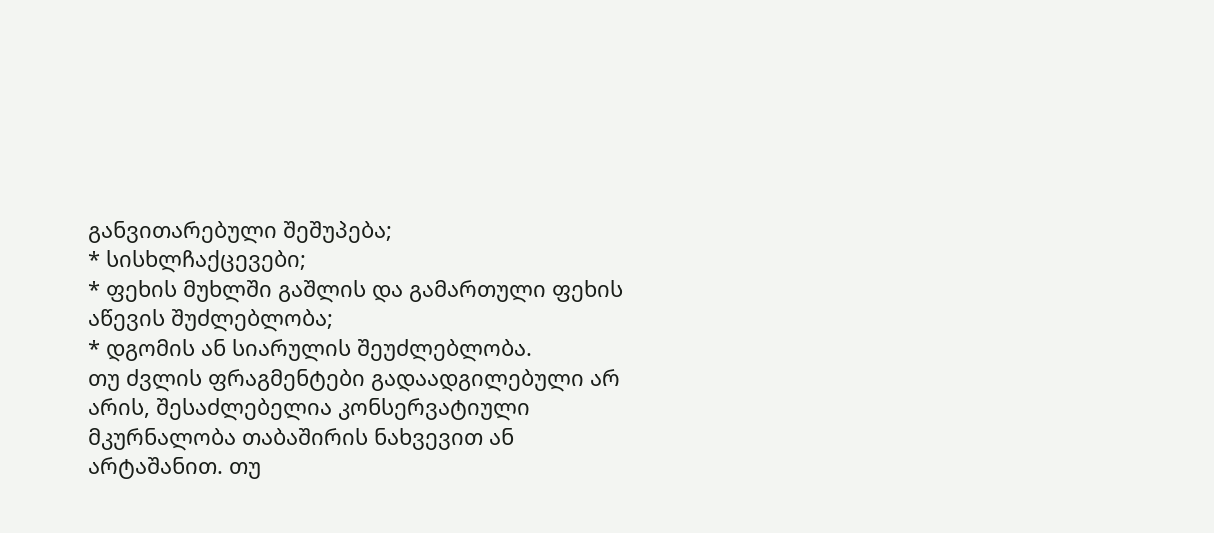განვითარებული შეშუპება;
* სისხლჩაქცევები;
* ფეხის მუხლში გაშლის და გამართული ფეხის აწევის შუძლებლობა;
* დგომის ან სიარულის შეუძლებლობა.
თუ ძვლის ფრაგმენტები გადაადგილებული არ არის, შესაძლებელია კონსერვატიული მკურნალობა თაბაშირის ნახვევით ან არტაშანით. თუ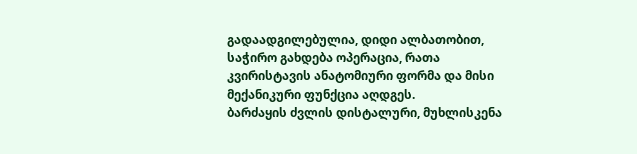გადაადგილებულია, დიდი ალბათობით, საჭირო გახდება ოპერაცია, რათა კვირისტავის ანატომიური ფორმა და მისი მექანიკური ფუნქცია აღდგეს.
ბარძაყის ძვლის დისტალური, მუხლისკენა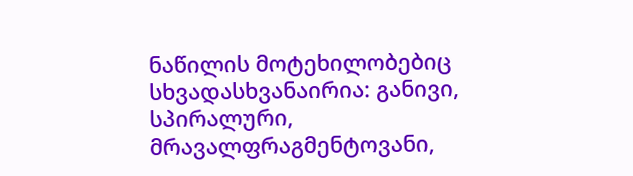ნაწილის მოტეხილობებიც სხვადასხვანაირია: განივი, სპირალური, მრავალფრაგმენტოვანი,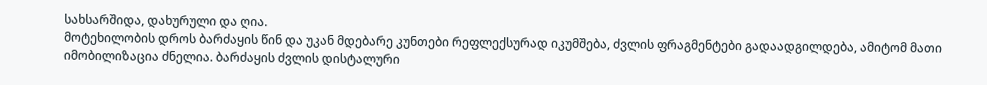სახსარშიდა, დახურული და ღია.
მოტეხილობის დროს ბარძაყის წინ და უკან მდებარე კუნთები რეფლექსურად იკუმშება, ძვლის ფრაგმენტები გადაადგილდება, ამიტომ მათი იმობილიზაცია ძნელია. ბარძაყის ძვლის დისტალური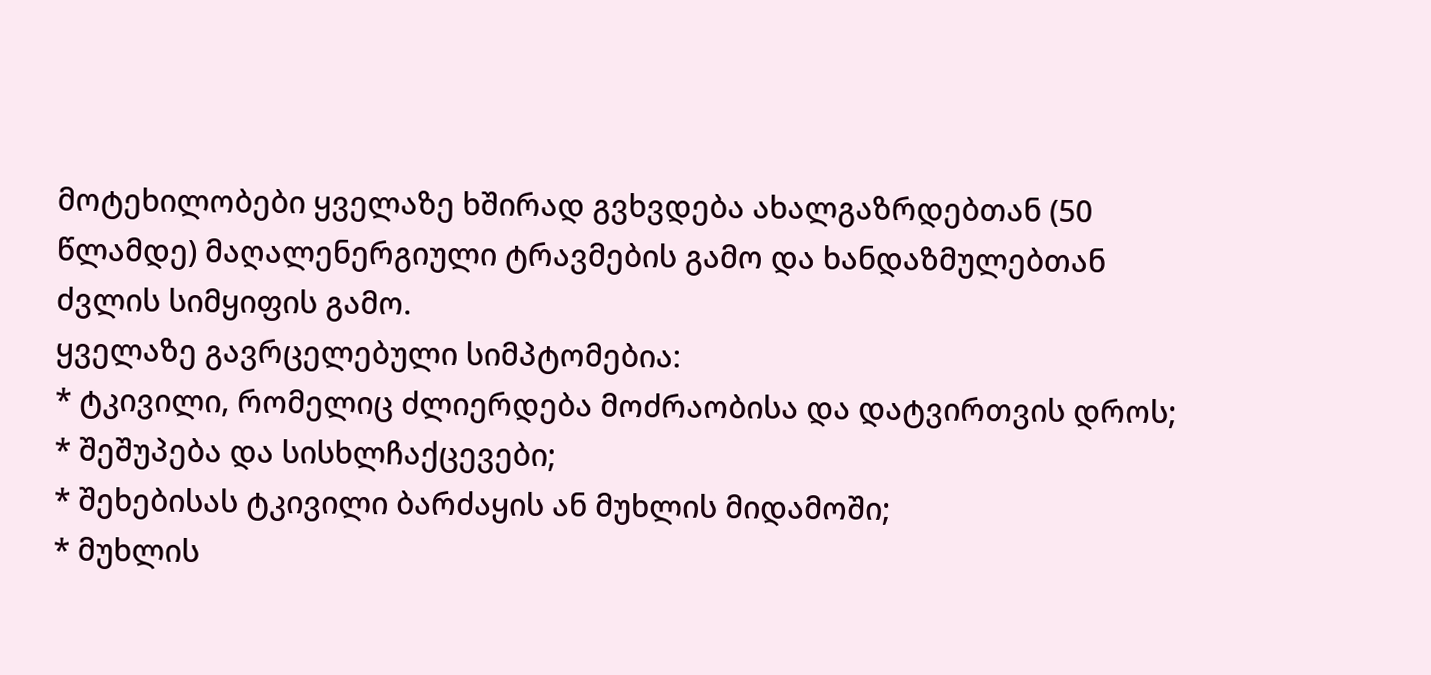მოტეხილობები ყველაზე ხშირად გვხვდება ახალგაზრდებთან (50 წლამდე) მაღალენერგიული ტრავმების გამო და ხანდაზმულებთან ძვლის სიმყიფის გამო.
ყველაზე გავრცელებული სიმპტომებია:
* ტკივილი, რომელიც ძლიერდება მოძრაობისა და დატვირთვის დროს;
* შეშუპება და სისხლჩაქცევები;
* შეხებისას ტკივილი ბარძაყის ან მუხლის მიდამოში;
* მუხლის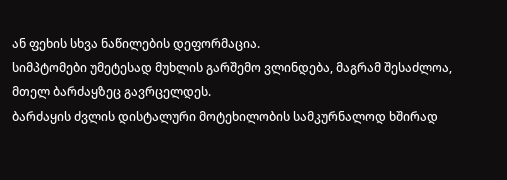ან ფეხის სხვა ნაწილების დეფორმაცია.
სიმპტომები უმეტესად მუხლის გარშემო ვლინდება, მაგრამ შესაძლოა, მთელ ბარძაყზეც გავრცელდეს.
ბარძაყის ძვლის დისტალური მოტეხილობის სამკურნალოდ ხშირად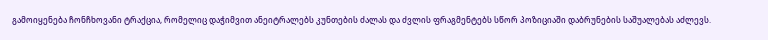გამოიყენება ჩონჩხოვანი ტრაქცია, რომელიც დაჭიმვით ანეიტრალებს კუნთების ძალას და ძვლის ფრაგმენტებს სწორ პოზიციაში დაბრუნების საშუალებას აძლევს.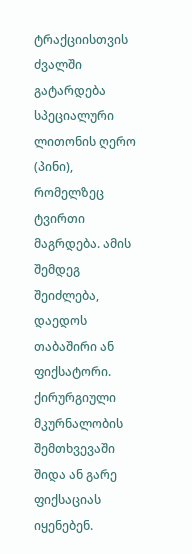ტრაქციისთვის ძვალში გატარდება სპეციალური ლითონის ღერო (პინი), რომელზეც ტვირთი მაგრდება. ამის შემდეგ შეიძლება, დაედოს თაბაშირი ან ფიქსატორი.
ქირურგიული მკურნალობის შემთხვევაში შიდა ან გარე ფიქსაციას იყენებენ.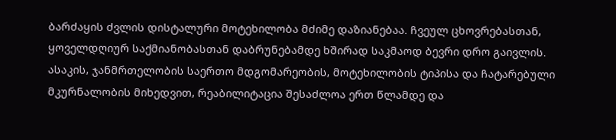ბარძაყის ძვლის დისტალური მოტეხილობა მძიმე დაზიანებაა. ჩვეულ ცხოვრებასთან, ყოველდღიურ საქმიანობასთან დაბრუნებამდე ხშირად საკმაოდ ბევრი დრო გაივლის. ასაკის, ჯანმრთელობის საერთო მდგომარეობის, მოტეხილობის ტიპისა და ჩატარებული მკურნალობის მიხედვით, რეაბილიტაცია შესაძლოა ერთ წლამდე და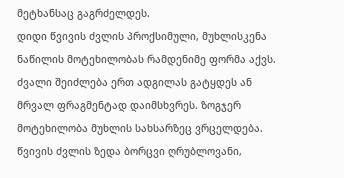მეტხანსაც გაგრძელდეს.
დიდი წვივის ძვლის პროქსიმული, მუხლისკენა ნაწილის მოტეხილობას რამდენიმე ფორმა აქვს. ძვალი შეიძლება ერთ ადგილას გატყდეს ან მრვალ ფრაგმენტად დაიმსხვრეს. ზოგჯერ მოტეხილობა მუხლის სახსარზეც ვრცელდება. წვივის ძვლის ზედა ბორცვი ღრუბლოვანი,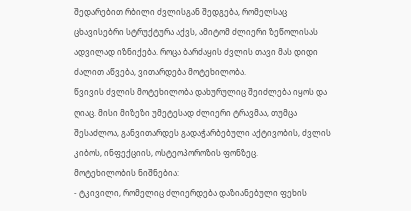შედარებით რბილი ძვლისგან შედგება, რომელსაც ცხავისებრი სტრუქტურა აქვს, ამიტომ ძლიერი ზეწოლისას ადვილად იზნიქება. როცა ბარძაყის ძვლის თავი მას დიდი ძალით აწვება, ვითარდება მოტეხილობა.
წვივის ძვლის მოტეხილობა დახურულიც შეიძლება იყოს და ღიაც. მისი მიზეზი უმეტესად ძლიერი ტრავმაა, თუმცა შესაძლოა, განვითარდეს გადაჭარბებული აქტივობის, ძვლის კიბოს, ინფექციის, ოსტეოპოროზის ფონზეც.
მოტეხილობის ნიშნებია:
- ტკივილი, რომელიც ძლიერდება დაზიანებული ფეხის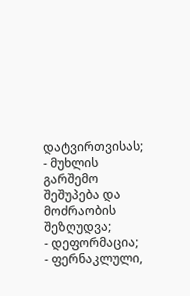დატვირთვისას;
- მუხლის გარშემო შეშუპება და მოძრაობის შეზღუდვა;
- დეფორმაცია;
- ფერნაკლული,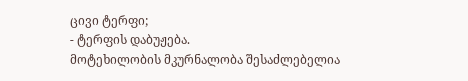ცივი ტერფი;
- ტერფის დაბუჟება.
მოტეხილობის მკურნალობა შესაძლებელია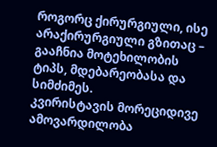როგორც ქირურგიული, ისე არაქირურგიული გზითაც – გააჩნია მოტეხილობის ტიპს, მდებარეობასა და სიმძიმეს.
კვირისტავის მორეციდივე ამოვარდილობა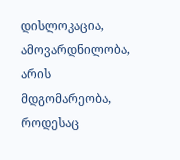დისლოკაცია, ამოვარდნილობა, არის მდგომარეობა, როდესაც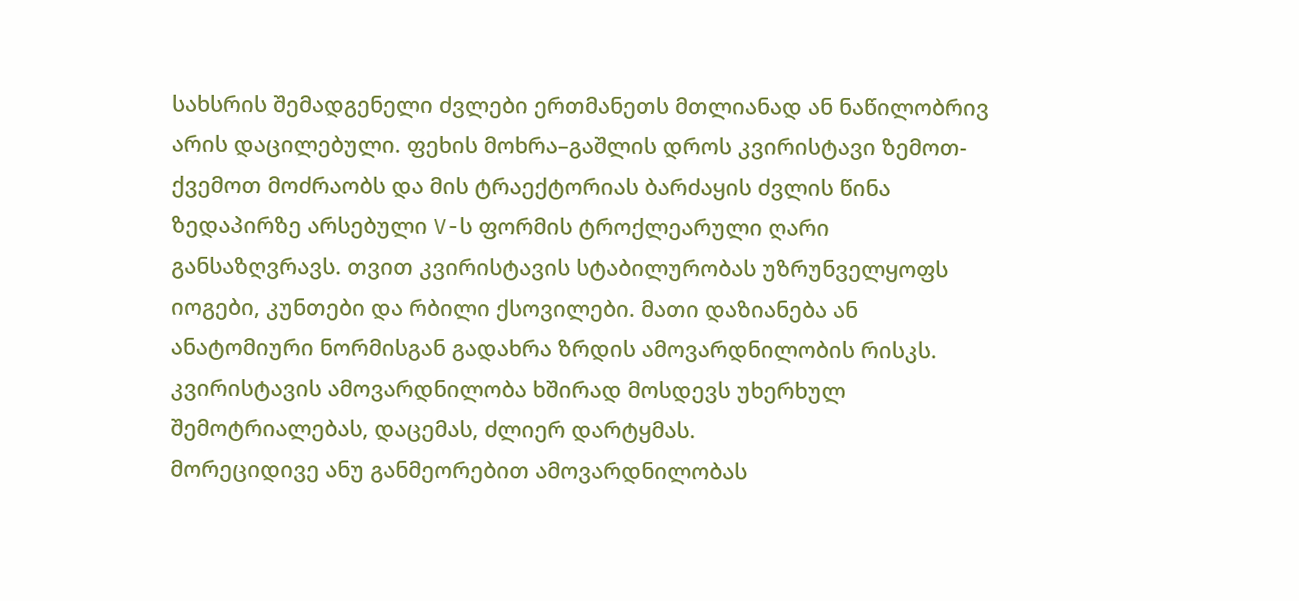სახსრის შემადგენელი ძვლები ერთმანეთს მთლიანად ან ნაწილობრივ არის დაცილებული. ფეხის მოხრა–გაშლის დროს კვირისტავი ზემოთ-ქვემოთ მოძრაობს და მის ტრაექტორიას ბარძაყის ძვლის წინა ზედაპირზე არსებული V-ს ფორმის ტროქლეარული ღარი განსაზღვრავს. თვით კვირისტავის სტაბილურობას უზრუნველყოფს იოგები, კუნთები და რბილი ქსოვილები. მათი დაზიანება ან ანატომიური ნორმისგან გადახრა ზრდის ამოვარდნილობის რისკს.
კვირისტავის ამოვარდნილობა ხშირად მოსდევს უხერხულ შემოტრიალებას, დაცემას, ძლიერ დარტყმას.
მორეციდივე ანუ განმეორებით ამოვარდნილობას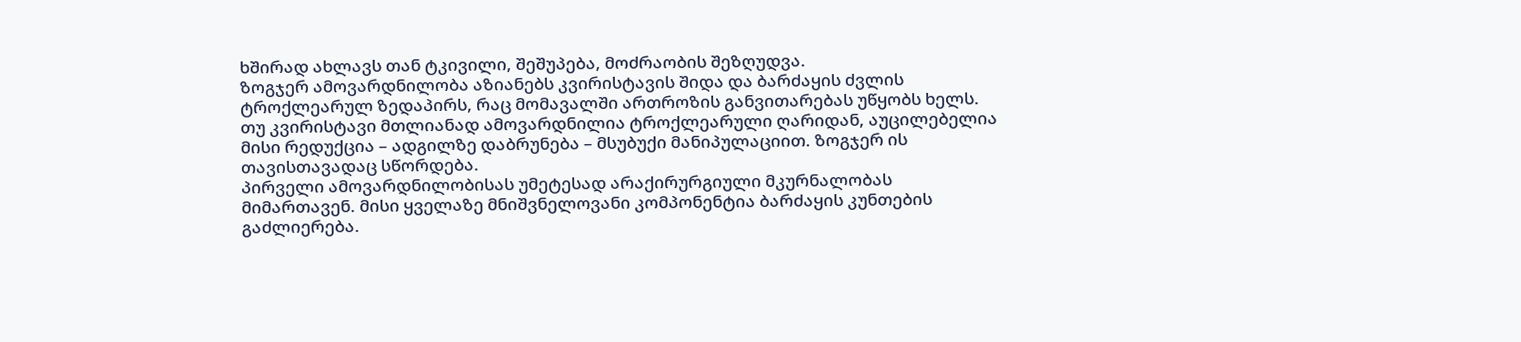ხშირად ახლავს თან ტკივილი, შეშუპება, მოძრაობის შეზღუდვა.
ზოგჯერ ამოვარდნილობა აზიანებს კვირისტავის შიდა და ბარძაყის ძვლის ტროქლეარულ ზედაპირს, რაც მომავალში ართროზის განვითარებას უწყობს ხელს.
თუ კვირისტავი მთლიანად ამოვარდნილია ტროქლეარული ღარიდან, აუცილებელია მისი რედუქცია – ადგილზე დაბრუნება – მსუბუქი მანიპულაციით. ზოგჯერ ის თავისთავადაც სწორდება.
პირველი ამოვარდნილობისას უმეტესად არაქირურგიული მკურნალობას მიმართავენ. მისი ყველაზე მნიშვნელოვანი კომპონენტია ბარძაყის კუნთების გაძლიერება.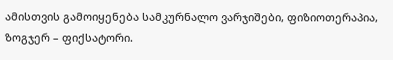ამისთვის გამოიყენება სამკურნალო ვარჯიშები, ფიზიოთერაპია, ზოგჯერ – ფიქსატორი.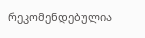რეკომენდებულია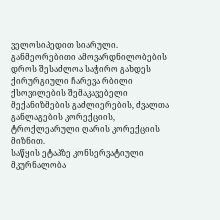ველოსიპედით სიარული.
განმეორებითი ამოვარდნილობების დროს შესაძლოა საჭირო გახდეს ქირურგიული ჩარევა რბილი ქსოვილების შემაკავებელი მექანიზმების გაძლიერების, ძვალთა განლაგების კორექციის, ტროქლეარული ღარის კორექციის მიზნით.
საწყის ეტაპზე კონსერვატიული მკურნალობა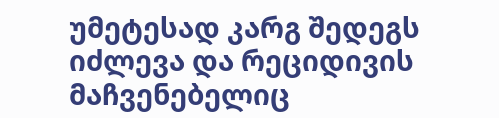უმეტესად კარგ შედეგს იძლევა და რეციდივის მაჩვენებელიც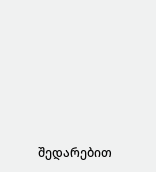შედარებით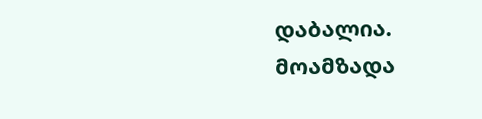დაბალია.
მოამზადა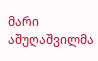მარი აშუღაშვილმა